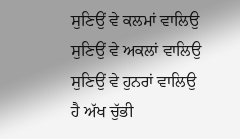ਸੁਣਿਉਂ ਵੇ ਕਲਮਾਂ ਵਾਲਿਉ
ਸੁਣਿਉਂ ਵੇ ਅਕਲਾਂ ਵਾਲਿਉ
ਸੁਣਿਉਂ ਵੇ ਹੁਨਰਾਂ ਵਾਲਿਉ
ਹੈ ਅੱਖ ਚੁੱਭੀ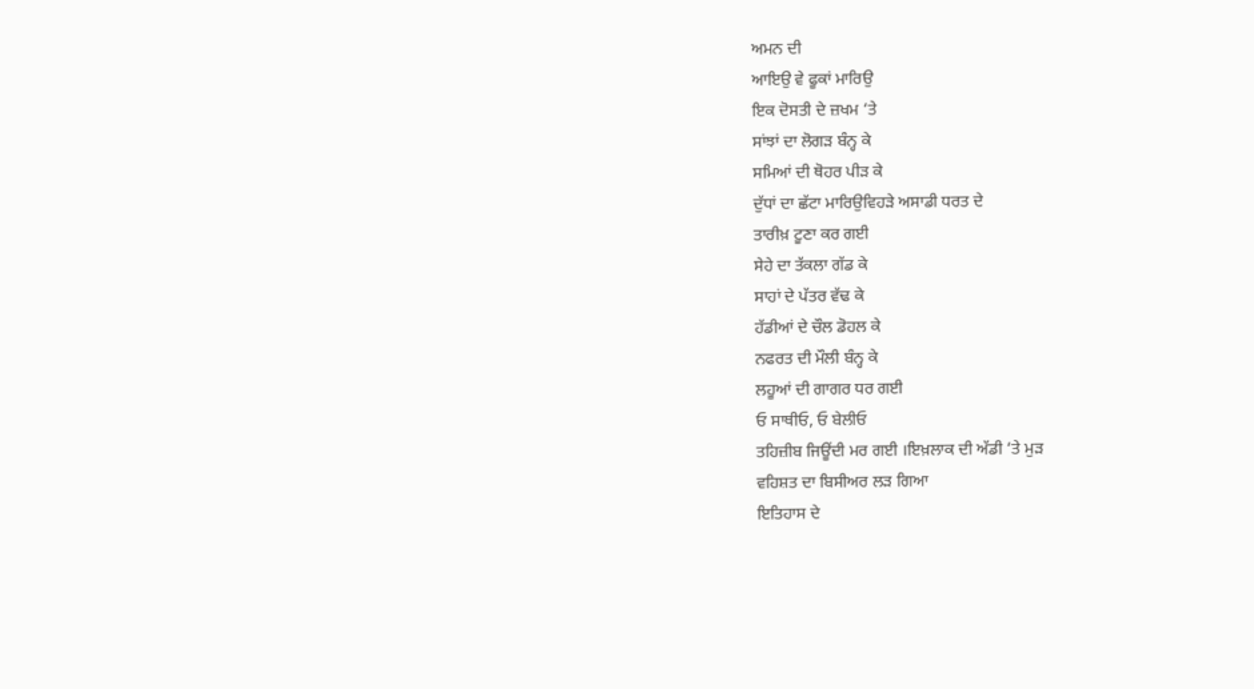ਅਮਨ ਦੀ
ਆਇਉ ਵੇ ਫੂਕਾਂ ਮਾਰਿਉ
ਇਕ ਦੋਸਤੀ ਦੇ ਜ਼ਖਮ ‘ਤੇ
ਸਾਂਝਾਂ ਦਾ ਲੋਗੜ ਬੰਨ੍ਹ ਕੇ
ਸਮਿਆਂ ਦੀ ਥੋਹਰ ਪੀੜ ਕੇ
ਦੁੱਧਾਂ ਦਾ ਛੱਟਾ ਮਾਰਿਉਵਿਹੜੇ ਅਸਾਡੀ ਧਰਤ ਦੇ
ਤਾਰੀਖ਼ ਟੂਣਾ ਕਰ ਗਈ
ਸੇਹੇ ਦਾ ਤੱਕਲਾ ਗੱਡ ਕੇ
ਸਾਹਾਂ ਦੇ ਪੱਤਰ ਵੱਢ ਕੇ
ਹੱਡੀਆਂ ਦੇ ਚੌਲ ਡੋਹਲ ਕੇ
ਨਫਰਤ ਦੀ ਮੌਲੀ ਬੰਨ੍ਹ ਕੇ
ਲਹੂਆਂ ਦੀ ਗਾਗਰ ਧਰ ਗਈ
ਓ ਸਾਥੀਓ, ਓ ਬੇਲੀਓ
ਤਹਿਜ਼ੀਬ ਜਿਊਂਦੀ ਮਰ ਗਈ ।ਇਖ਼ਲਾਕ ਦੀ ਅੱਡੀ ‘ਤੇ ਮੁੜ
ਵਹਿਸ਼ਤ ਦਾ ਬਿਸੀਅਰ ਲੜ ਗਿਆ
ਇਤਿਹਾਸ ਦੇ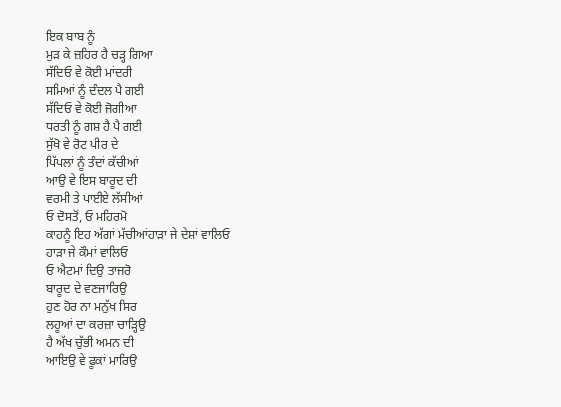ਇਕ ਬਾਬ ਨੂੰ
ਮੁੜ ਕੇ ਜ਼ਹਿਰ ਹੈ ਚੜ੍ਹ ਗਿਆ
ਸੱਦਿਓ ਵੇ ਕੋਈ ਮਾਂਦਰੀ
ਸਮਿਆਂ ਨੂੰ ਦੰਦਲ ਪੈ ਗਈ
ਸੱਦਿਓ ਵੇ ਕੋਈ ਜੋਗੀਆ
ਧਰਤੀ ਨੂੰ ਗਸ਼ ਹੈ ਪੈ ਗਈ
ਸੁੱਖੋ ਵੇ ਰੋਟ ਪੀਰ ਦੇ
ਪਿੱਪਲਾਂ ਨੂੰ ਤੰਦਾਂ ਕੱਚੀਆਂ
ਆਉ ਵੇ ਇਸ ਬਾਰੂਦ ਦੀ
ਵਰਮੀ ਤੇ ਪਾਈਏ ਲੱਸੀਆਂ
ਓ ਦੋਸਤੋਂ, ਓ ਮਹਿਰਮੋ
ਕਾਹਨੂੰ ਇਹ ਅੱਗਾਂ ਮੱਚੀਆਂਹਾੜਾ ਜੇ ਦੇਸ਼ਾਂ ਵਾਲਿਓ
ਹਾੜਾ ਜੇ ਕੌਮਾਂ ਵਾਲਿਓ
ਓ ਐਟਮਾਂ ਦਿਉ ਤਾਜਰੋ
ਬਾਰੂਦ ਦੇ ਵਣਜਾਰਿਉ
ਹੁਣ ਹੋਰ ਨਾ ਮਨੁੱਖ ਸਿਰ
ਲਹੂਆਂ ਦਾ ਕਰਜ਼ਾ ਚਾੜ੍ਹਿਉ
ਹੈ ਅੱਖ ਚੁੱਭੀ ਅਮਨ ਦੀ
ਆਇਉ ਵੇ ਫੂਕਾਂ ਮਾਰਿਉ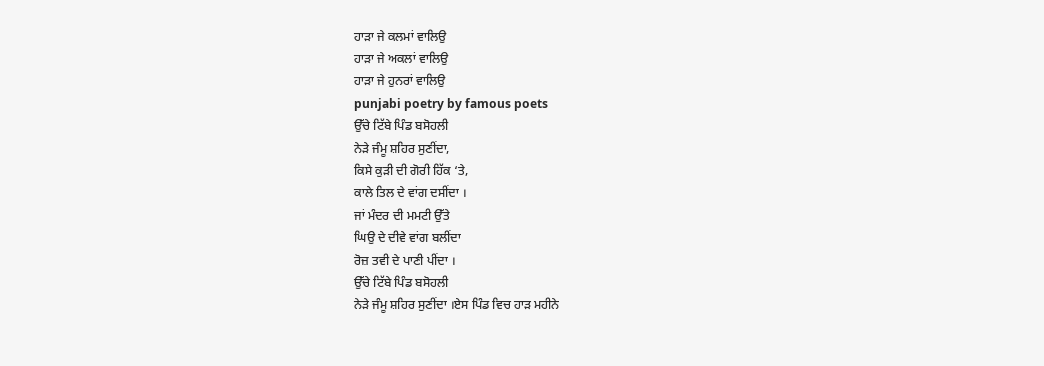ਹਾੜਾ ਜੇ ਕਲਮਾਂ ਵਾਲਿਉ
ਹਾੜਾ ਜੇ ਅਕਲਾਂ ਵਾਲਿਉ
ਹਾੜਾ ਜੇ ਹੁਨਰਾਂ ਵਾਲਿਉ
punjabi poetry by famous poets
ਉੱਚੇ ਟਿੱਬੇ ਪਿੰਡ ਬਸੋਹਲੀ
ਨੇੜੇ ਜੰਮੂ ਸ਼ਹਿਰ ਸੁਣੀਂਦਾ,
ਕਿਸੇ ਕੁੜੀ ਦੀ ਗੋਰੀ ਹਿੱਕ ‘ਤੇ,
ਕਾਲੇ ਤਿਲ ਦੇ ਵਾਂਗ ਦਸੀਂਦਾ ।
ਜਾਂ ਮੰਦਰ ਦੀ ਮਮਟੀ ਉੱਤੇ
ਘਿਉ ਦੇ ਦੀਵੇ ਵਾਂਗ ਬਲੀਂਦਾ
ਰੋਜ਼ ਤਵੀ ਦੇ ਪਾਣੀ ਪੀਂਦਾ ।
ਉੱਚੇ ਟਿੱਬੇ ਪਿੰਡ ਬਸੋਹਲੀ
ਨੇੜੇ ਜੰਮੂ ਸ਼ਹਿਰ ਸੁਣੀਂਦਾ ।ਏਸ ਪਿੰਡ ਵਿਚ ਹਾੜ ਮਹੀਨੇ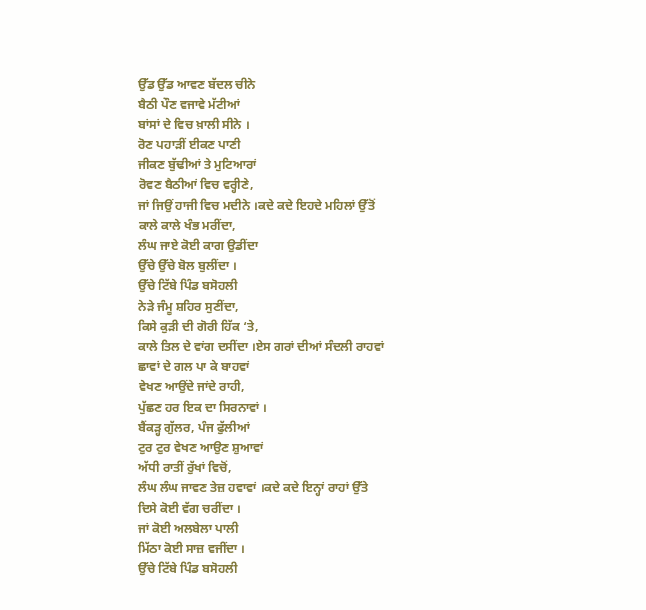ਉੱਡ ਉੱਡ ਆਵਣ ਬੱਦਲ ਚੀਨੇ
ਬੈਠੀ ਪੌਣ ਵਜਾਵੇ ਮੱਟੀਆਂ
ਬਾਂਸਾਂ ਦੇ ਵਿਚ ਖ਼ਾਲੀ ਸੀਨੇ ।
ਰੋਣ ਪਹਾੜੀਂ ਈਕਣ ਪਾਣੀ
ਜੀਕਣ ਬੁੱਢੀਆਂ ਤੇ ਮੁਟਿਆਰਾਂ
ਰੋਵਣ ਬੈਠੀਆਂ ਵਿਚ ਵਰ੍ਹੀਣੇ,
ਜਾਂ ਜਿਉਂ ਹਾਜੀ ਵਿਚ ਮਦੀਨੇ ।ਕਦੇ ਕਦੇ ਇਹਦੇ ਮਹਿਲਾਂ ਉੱਤੋਂ
ਕਾਲੇ ਕਾਲੇ ਖੰਭ ਮਰੀਂਦਾ,
ਲੰਘ ਜਾਏ ਕੋਈ ਕਾਗ ਉਡੀਂਦਾ
ਉੱਚੇ ਉੱਚੇ ਬੋਲ ਬੁਲੀਂਦਾ ।
ਉੱਚੇ ਟਿੱਬੇ ਪਿੰਡ ਬਸੋਹਲੀ
ਨੇੜੇ ਜੰਮੂ ਸ਼ਹਿਰ ਸੁਣੀਂਦਾ,
ਕਿਸੇ ਕੁੜੀ ਦੀ ਗੋਰੀ ਹਿੱਕ ‘ਤੇ,
ਕਾਲੇ ਤਿਲ ਦੇ ਵਾਂਗ ਦਸੀਂਦਾ ।ਏਸ ਗਰਾਂ ਦੀਆਂ ਸੰਦਲੀ ਰਾਹਵਾਂ
ਛਾਵਾਂ ਦੇ ਗਲ ਪਾ ਕੇ ਬਾਹਵਾਂ
ਵੇਖਣ ਆਉਂਦੇ ਜਾਂਦੇ ਰਾਹੀ,
ਪੁੱਛਣ ਹਰ ਇਕ ਦਾ ਸਿਰਨਾਵਾਂ ।
ਬੈਂਕੜ੍ਹ ਗੁੱਲਰ, ਪੰਜ ਫੁੱਲੀਆਂ
ਟੁਰ ਟੁਰ ਵੇਖਣ ਆਉਣ ਸ਼ੁਆਵਾਂ
ਅੱਧੀ ਰਾਤੀਂ ਰੁੱਖਾਂ ਵਿਚੋਂ,
ਲੰਘ ਲੰਘ ਜਾਵਣ ਤੇਜ਼ ਹਵਾਵਾਂ ।ਕਦੇ ਕਦੇ ਇਨ੍ਹਾਂ ਰਾਹਾਂ ਉੱਤੇ
ਦਿਸੇ ਕੋਈ ਵੱਗ ਚਰੀਂਦਾ ।
ਜਾਂ ਕੋਈ ਅਲਬੇਲਾ ਪਾਲੀ
ਮਿੱਠਾ ਕੋਈ ਸਾਜ਼ ਵਜੀਂਦਾ ।
ਉੱਚੇ ਟਿੱਬੇ ਪਿੰਡ ਬਸੋਹਲੀ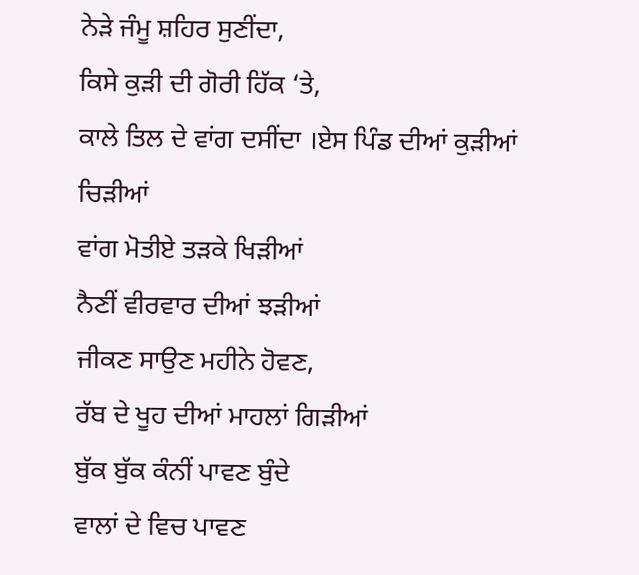ਨੇੜੇ ਜੰਮੂ ਸ਼ਹਿਰ ਸੁਣੀਂਦਾ,
ਕਿਸੇ ਕੁੜੀ ਦੀ ਗੋਰੀ ਹਿੱਕ ‘ਤੇ,
ਕਾਲੇ ਤਿਲ ਦੇ ਵਾਂਗ ਦਸੀਂਦਾ ।ਏਸ ਪਿੰਡ ਦੀਆਂ ਕੁੜੀਆਂ ਚਿੜੀਆਂ
ਵਾਂਗ ਮੋਤੀਏ ਤੜਕੇ ਖਿੜੀਆਂ
ਨੈਣੀਂ ਵੀਰਵਾਰ ਦੀਆਂ ਝੜੀਆਂ
ਜੀਕਣ ਸਾਉਣ ਮਹੀਨੇ ਹੋਵਣ,
ਰੱਬ ਦੇ ਖੂਹ ਦੀਆਂ ਮਾਹਲਾਂ ਗਿੜੀਆਂ
ਬੁੱਕ ਬੁੱਕ ਕੰਨੀਂ ਪਾਵਣ ਬੁੰਦੇ
ਵਾਲਾਂ ਦੇ ਵਿਚ ਪਾਵਣ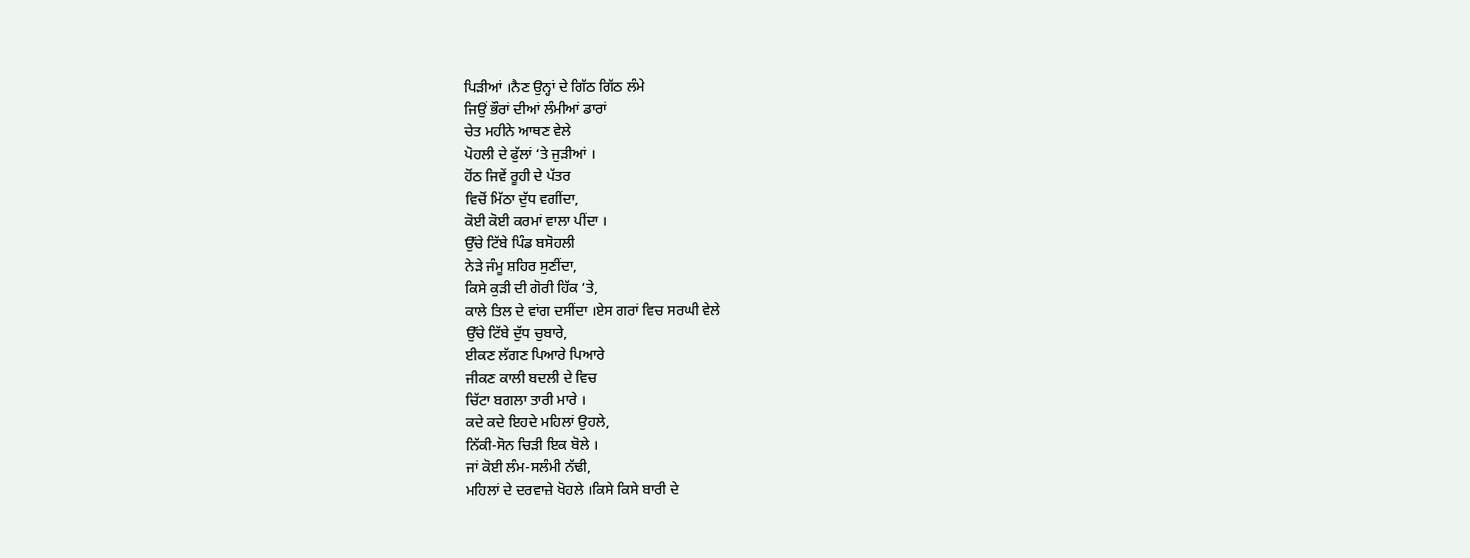ਪਿੜੀਆਂ ।ਨੈਣ ਉਨ੍ਹਾਂ ਦੇ ਗਿੱਠ ਗਿੱਠ ਲੰਮੇ
ਜਿਉਂ ਭੌਰਾਂ ਦੀਆਂ ਲੰਮੀਆਂ ਡਾਰਾਂ
ਚੇਤ ਮਹੀਨੇ ਆਥਣ ਵੇਲੇ
ਪੋਹਲੀ ਦੇ ਫੁੱਲਾਂ ‘ਤੇ ਜੁੜੀਆਂ ।
ਹੋਂਠ ਜਿਵੇਂ ਰੂਹੀ ਦੇ ਪੱਤਰ
ਵਿਚੋਂ ਮਿੱਠਾ ਦੁੱਧ ਵਗੀਂਦਾ,
ਕੋਈ ਕੋਈ ਕਰਮਾਂ ਵਾਲਾ ਪੀਂਦਾ ।
ਉੱਚੇ ਟਿੱਬੇ ਪਿੰਡ ਬਸੋਹਲੀ
ਨੇੜੇ ਜੰਮੂ ਸ਼ਹਿਰ ਸੁਣੀਂਦਾ,
ਕਿਸੇ ਕੁੜੀ ਦੀ ਗੋਰੀ ਹਿੱਕ ‘ਤੇ,
ਕਾਲੇ ਤਿਲ ਦੇ ਵਾਂਗ ਦਸੀਂਦਾ ।ਏਸ ਗਰਾਂ ਵਿਚ ਸਰਘੀ ਵੇਲੇ
ਉੱਚੇ ਟਿੱਬੇ ਦੁੱਧ ਚੁਬਾਰੇ,
ਈਕਣ ਲੱਗਣ ਪਿਆਰੇ ਪਿਆਰੇ
ਜੀਕਣ ਕਾਲੀ ਬਦਲੀ ਦੇ ਵਿਚ
ਚਿੱਟਾ ਬਗਲਾ ਤਾਰੀ ਮਾਰੇ ।
ਕਦੇ ਕਦੇ ਇਹਦੇ ਮਹਿਲਾਂ ਉਹਲੇ,
ਨਿੱਕੀ-ਸੋਨ ਚਿੜੀ ਇਕ ਬੋਲੇ ।
ਜਾਂ ਕੋਈ ਲੰਮ-ਸਲੰਮੀ ਨੱਢੀ,
ਮਹਿਲਾਂ ਦੇ ਦਰਵਾਜ਼ੇ ਖੋਹਲੇ ।ਕਿਸੇ ਕਿਸੇ ਬਾਰੀ ਦੇ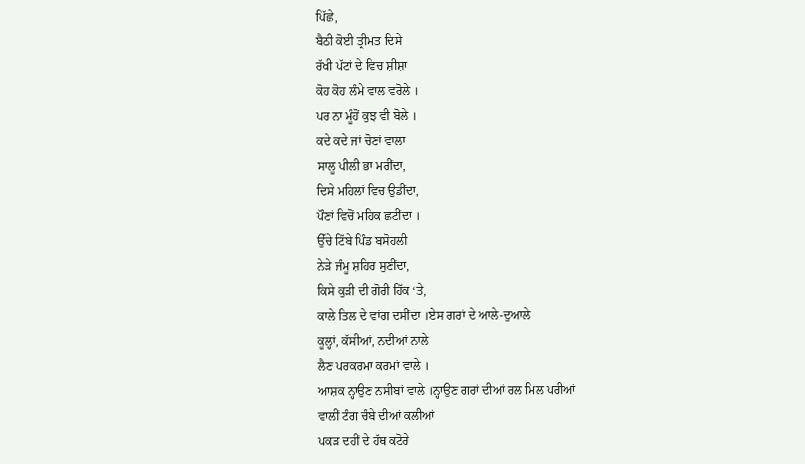ਪਿੱਛੇ,
ਬੈਠੀ ਕੋਈ ਤ੍ਰੀਮਤ ਦਿਸੇ
ਰੱਖੀ ਪੱਟਾਂ ਦੇ ਵਿਚ ਸ਼ੀਸ਼ਾ
ਕੋਹ ਕੋਹ ਲੰਮੇ ਵਾਲ ਵਰੋਲੇ ।
ਪਰ ਨਾ ਮੂੰਹੋਂ ਕੁਝ ਵੀ ਬੋਲੇ ।
ਕਦੇ ਕਦੇ ਜਾਂ ਚੋਣਾਂ ਵਾਲਾ
ਸਾਲੂ ਪੀਲੀ ਭਾ ਮਰੀਂਦਾ,
ਦਿਸੇ ਮਹਿਲਾਂ ਵਿਚ ਉਡੀਂਦਾ,
ਪੌਣਾਂ ਵਿਚੋਂ ਮਹਿਕ ਛਟੀਂਦਾ ।
ਉੱਚੇ ਟਿੱਬੇ ਪਿੰਡ ਬਸੋਹਲੀ
ਨੇੜੇ ਜੰਮੂ ਸ਼ਹਿਰ ਸੁਣੀਂਦਾ,
ਕਿਸੇ ਕੁੜੀ ਦੀ ਗੋਰੀ ਹਿੱਕ ‘ਤੇ,
ਕਾਲੇ ਤਿਲ ਦੇ ਵਾਂਗ ਦਸੀਂਦਾ ।ਏਸ ਗਰਾਂ ਦੇ ਆਲੇ-ਦੁਆਲੇ
ਕੂਲ੍ਹਾਂ, ਕੱਸੀਆਂ, ਨਦੀਆਂ ਨਾਲੇ
ਲੈਣ ਪਰਕਰਮਾ ਕਰਮਾਂ ਵਾਲੇ ।
ਆਸ਼ਕ ਨ੍ਹਾਉਣ ਨਸੀਬਾਂ ਵਾਲੇ ।ਨ੍ਹਾਉਣ ਗਰਾਂ ਦੀਆਂ ਰਲ ਮਿਲ ਪਰੀਆਂ
ਵਾਲੀਂ ਟੰਗ ਚੰਬੇ ਦੀਆਂ ਕਲੀਆਂ
ਪਕੜ ਦਹੀਂ ਦੇ ਹੱਥ ਕਟੋਰੇ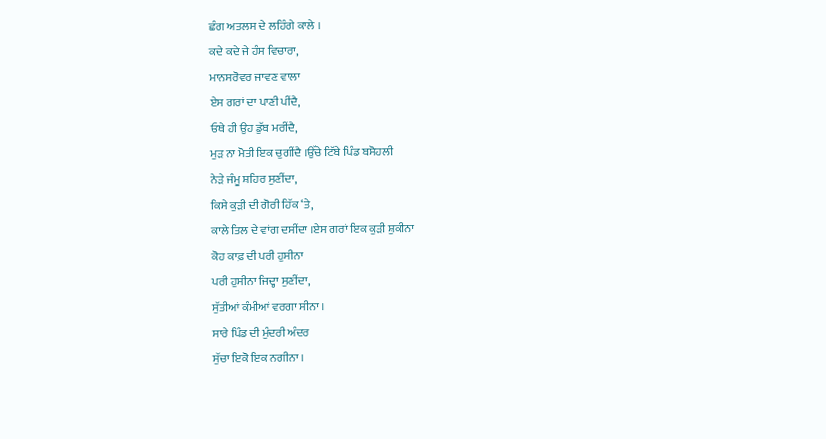ਛੰਗ ਅਤਲਸ ਦੇ ਲਹਿੰਗੇ ਕਾਲੇ ।
ਕਦੇ ਕਦੇ ਜੇ ਹੰਸ ਵਿਚਾਰਾ,
ਮਾਨਸਰੋਵਰ ਜਾਵਣ ਵਾਲਾ
ਏਸ ਗਰਾਂ ਦਾ ਪਾਣੀ ਪੀਂਦੈ,
ਓਥੇ ਹੀ ਉਹ ਡੁੱਬ ਮਰੀਂਦੈ,
ਮੁੜ ਨਾ ਮੋਤੀ ਇਕ ਚੁਗੀਂਦੈ ।ਉੱਚੇ ਟਿੱਬੇ ਪਿੰਡ ਬਸੋਹਲੀ
ਨੇੜੇ ਜੰਮੂ ਸ਼ਹਿਰ ਸੁਣੀਂਦਾ,
ਕਿਸੇ ਕੁੜੀ ਦੀ ਗੋਰੀ ਹਿੱਕ ‘ਤੇ,
ਕਾਲੇ ਤਿਲ ਦੇ ਵਾਂਗ ਦਸੀਂਦਾ ।ਏਸ ਗਰਾਂ ਇਕ ਕੁੜੀ ਸ਼ੁਕੀਨਾ
ਕੋਹ ਕਾਫ਼ ਦੀ ਪਰੀ ਹੁਸੀਨਾ
ਪਰੀ ਹੁਸੀਨਾ ਜਿਦ੍ਹਾ ਸੁਣੀਂਦਾ,
ਸੁੱਤੀਆਂ ਕੰਮੀਆਂ ਵਰਗਾ ਸੀਨਾ ।
ਸਾਰੇ ਪਿੰਡ ਦੀ ਮੁੰਦਰੀ ਅੰਦਰ
ਸੁੱਚਾ ਇਕੋ ਇਕ ਨਗੀਨਾ ।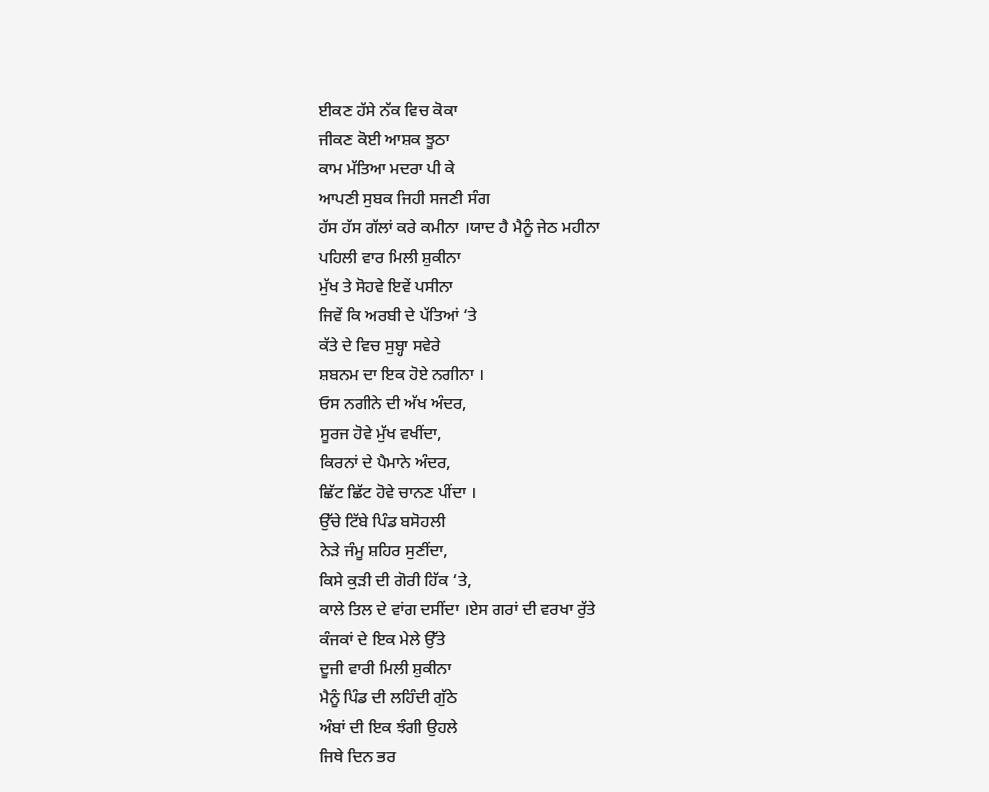ਈਕਣ ਹੱਸੇ ਨੱਕ ਵਿਚ ਕੋਕਾ
ਜੀਕਣ ਕੋਈ ਆਸ਼ਕ ਝੂਠਾ
ਕਾਮ ਮੱਤਿਆ ਮਦਰਾ ਪੀ ਕੇ
ਆਪਣੀ ਸੁਬਕ ਜਿਹੀ ਸਜਣੀ ਸੰਗ
ਹੱਸ ਹੱਸ ਗੱਲਾਂ ਕਰੇ ਕਮੀਨਾ ।ਯਾਦ ਹੈ ਮੈਨੂੰ ਜੇਠ ਮਹੀਨਾ
ਪਹਿਲੀ ਵਾਰ ਮਿਲੀ ਸ਼ੁਕੀਨਾ
ਮੁੱਖ ਤੇ ਸੋਹਵੇ ਇਵੇਂ ਪਸੀਨਾ
ਜਿਵੇਂ ਕਿ ਅਰਬੀ ਦੇ ਪੱਤਿਆਂ ‘ਤੇ
ਕੱਤੇ ਦੇ ਵਿਚ ਸੁਬ੍ਹਾ ਸਵੇਰੇ
ਸ਼ਬਨਮ ਦਾ ਇਕ ਹੋਏ ਨਗੀਨਾ ।
ਓਸ ਨਗੀਨੇ ਦੀ ਅੱਖ ਅੰਦਰ,
ਸੂਰਜ ਹੋਵੇ ਮੁੱਖ ਵਖੀਂਦਾ,
ਕਿਰਨਾਂ ਦੇ ਪੈਮਾਨੇ ਅੰਦਰ,
ਛਿੱਟ ਛਿੱਟ ਹੋਵੇ ਚਾਨਣ ਪੀਂਦਾ ।
ਉੱਚੇ ਟਿੱਬੇ ਪਿੰਡ ਬਸੋਹਲੀ
ਨੇੜੇ ਜੰਮੂ ਸ਼ਹਿਰ ਸੁਣੀਂਦਾ,
ਕਿਸੇ ਕੁੜੀ ਦੀ ਗੋਰੀ ਹਿੱਕ ‘ਤੇ,
ਕਾਲੇ ਤਿਲ ਦੇ ਵਾਂਗ ਦਸੀਂਦਾ ।ਏਸ ਗਰਾਂ ਦੀ ਵਰਖਾ ਰੁੱਤੇ
ਕੰਜਕਾਂ ਦੇ ਇਕ ਮੇਲੇ ਉੱਤੇ
ਦੂਜੀ ਵਾਰੀ ਮਿਲੀ ਸ਼ੁਕੀਨਾ
ਮੈਨੂੰ ਪਿੰਡ ਦੀ ਲਹਿੰਦੀ ਗੁੱਠੇ
ਅੰਬਾਂ ਦੀ ਇਕ ਝੰਗੀ ਉਹਲੇ
ਜਿਥੇ ਦਿਨ ਭਰ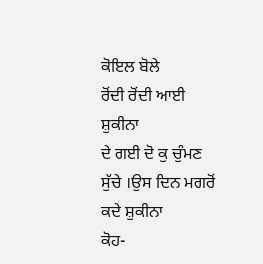ਕੋਇਲ ਬੋਲੇ
ਰੋਂਦੀ ਰੋਂਦੀ ਆਈ ਸ਼ੁਕੀਨਾ
ਦੇ ਗਈ ਦੋ ਕੁ ਚੁੰਮਣ ਸੁੱਚੇ ।ਉਸ ਦਿਨ ਮਗਰੋਂ ਕਦੇ ਸ਼ੁਕੀਨਾ
ਕੋਹ-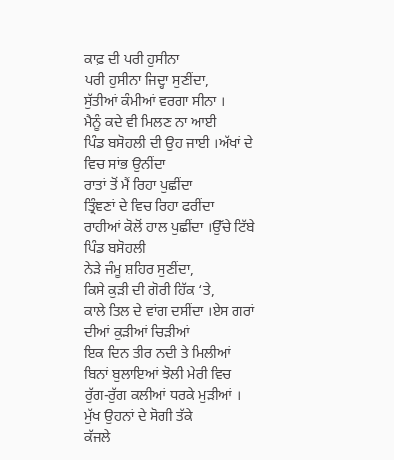ਕਾਫ਼ ਦੀ ਪਰੀ ਹੁਸੀਨਾ
ਪਰੀ ਹੁਸੀਨਾ ਜਿਦ੍ਹਾ ਸੁਣੀਂਦਾ,
ਸੁੱਤੀਆਂ ਕੰਮੀਆਂ ਵਰਗਾ ਸੀਨਾ ।
ਮੈਨੂੰ ਕਦੇ ਵੀ ਮਿਲਣ ਨਾ ਆਈ
ਪਿੰਡ ਬਸੋਹਲੀ ਦੀ ਉਹ ਜਾਈ ।ਅੱਖਾਂ ਦੇ ਵਿਚ ਸਾਂਭ ਉਨੀਂਦਾ
ਰਾਤਾਂ ਤੋਂ ਮੈਂ ਰਿਹਾ ਪੁਛੀਂਦਾ
ਤ੍ਰਿੰਞਣਾਂ ਦੇ ਵਿਚ ਰਿਹਾ ਫਰੀਂਦਾ
ਰਾਹੀਆਂ ਕੋਲੋਂ ਹਾਲ ਪੁਛੀਂਦਾ ।ਉੱਚੇ ਟਿੱਬੇ ਪਿੰਡ ਬਸੋਹਲੀ
ਨੇੜੇ ਜੰਮੂ ਸ਼ਹਿਰ ਸੁਣੀਂਦਾ,
ਕਿਸੇ ਕੁੜੀ ਦੀ ਗੋਰੀ ਹਿੱਕ ‘ਤੇ,
ਕਾਲੇ ਤਿਲ ਦੇ ਵਾਂਗ ਦਸੀਂਦਾ ।ਏਸ ਗਰਾਂ ਦੀਆਂ ਕੁੜੀਆਂ ਚਿੜੀਆਂ
ਇਕ ਦਿਨ ਤੀਰ ਨਦੀ ਤੇ ਮਿਲੀਆਂ
ਬਿਨਾਂ ਬੁਲਾਇਆਂ ਝੋਲੀ ਮੇਰੀ ਵਿਚ
ਰੁੱਗ-ਰੁੱਗ ਕਲੀਆਂ ਧਰਕੇ ਮੁੜੀਆਂ ।
ਮੁੱਖ ਉਹਨਾਂ ਦੇ ਸੋਗੀ ਤੱਕੇ
ਕੱਜਲੇ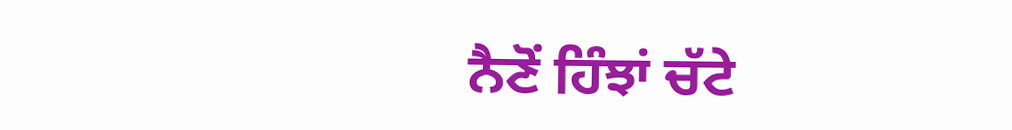ਨੈਣੋਂ ਹਿੰਝਾਂ ਚੱਟੇ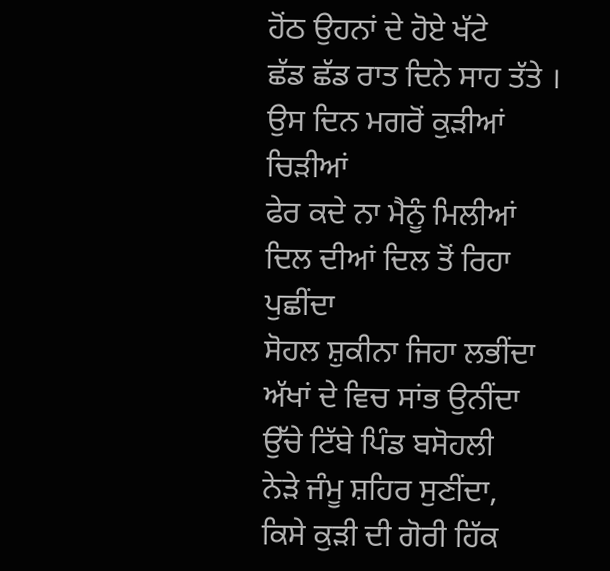ਹੋਂਠ ਉਹਨਾਂ ਦੇ ਹੋਏ ਖੱਟੇ
ਛੱਡ ਛੱਡ ਰਾਤ ਦਿਨੇ ਸਾਹ ਤੱਤੇ ।
ਉਸ ਦਿਨ ਮਗਰੋਂ ਕੁੜੀਆਂ ਚਿੜੀਆਂ
ਫੇਰ ਕਦੇ ਨਾ ਮੈਨੂੰ ਮਿਲੀਆਂ
ਦਿਲ ਦੀਆਂ ਦਿਲ ਤੋਂ ਰਿਹਾ ਪੁਛੀਂਦਾ
ਸੋਹਲ ਸ਼ੁਕੀਨਾ ਜਿਹਾ ਲਭੀਂਦਾ
ਅੱਖਾਂ ਦੇ ਵਿਚ ਸਾਂਭ ਉਨੀਂਦਾ
ਉੱਚੇ ਟਿੱਬੇ ਪਿੰਡ ਬਸੋਹਲੀ
ਨੇੜੇ ਜੰਮੂ ਸ਼ਹਿਰ ਸੁਣੀਂਦਾ,
ਕਿਸੇ ਕੁੜੀ ਦੀ ਗੋਰੀ ਹਿੱਕ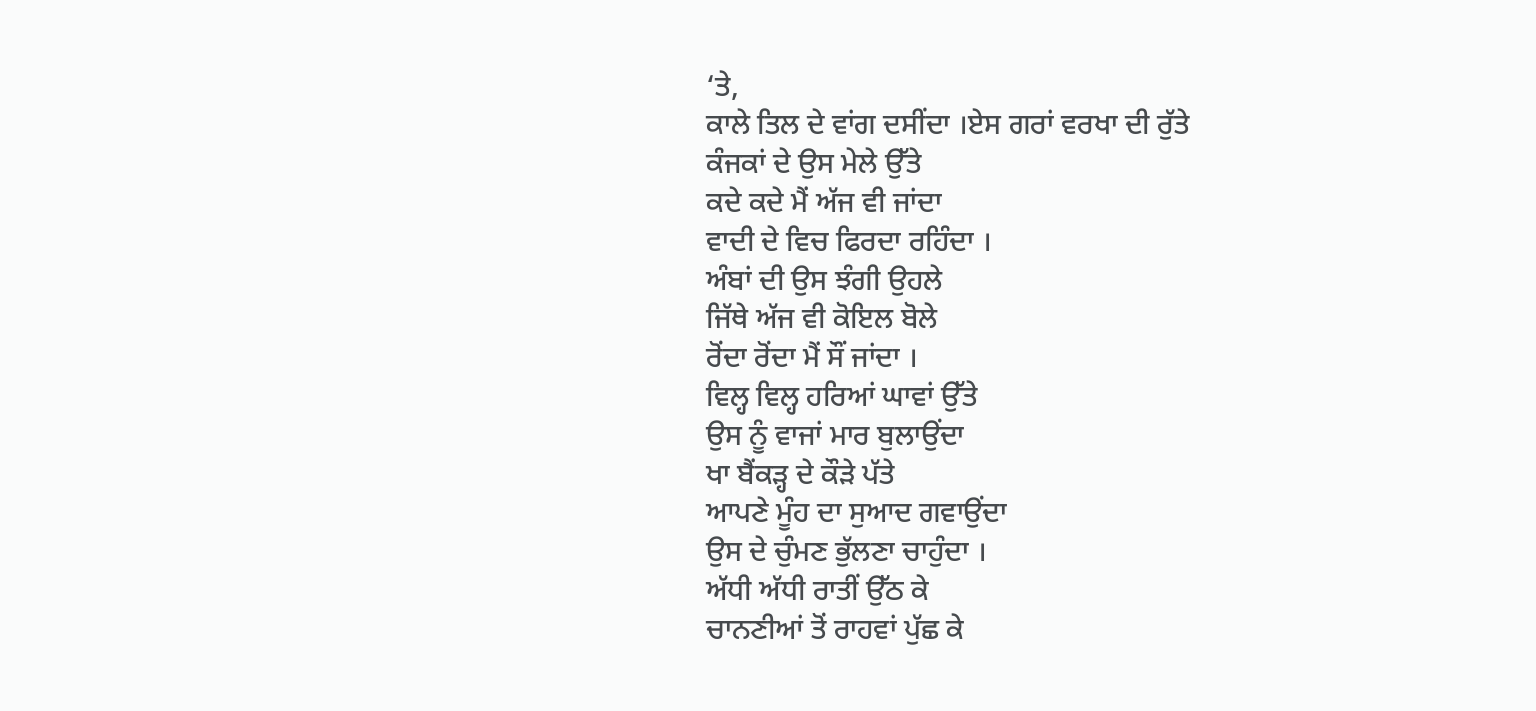‘ਤੇ,
ਕਾਲੇ ਤਿਲ ਦੇ ਵਾਂਗ ਦਸੀਂਦਾ ।ਏਸ ਗਰਾਂ ਵਰਖਾ ਦੀ ਰੁੱਤੇ
ਕੰਜਕਾਂ ਦੇ ਉਸ ਮੇਲੇ ਉੱਤੇ
ਕਦੇ ਕਦੇ ਮੈਂ ਅੱਜ ਵੀ ਜਾਂਦਾ
ਵਾਦੀ ਦੇ ਵਿਚ ਫਿਰਦਾ ਰਹਿੰਦਾ ।
ਅੰਬਾਂ ਦੀ ਉਸ ਝੰਗੀ ਉਹਲੇ
ਜਿੱਥੇ ਅੱਜ ਵੀ ਕੋਇਲ ਬੋਲੇ
ਰੋਂਦਾ ਰੋਂਦਾ ਮੈਂ ਸੌਂ ਜਾਂਦਾ ।
ਵਿਲ੍ਹ ਵਿਲ੍ਹ ਹਰਿਆਂ ਘਾਵਾਂ ਉੱਤੇ
ਉਸ ਨੂੰ ਵਾਜਾਂ ਮਾਰ ਬੁਲਾਉਂਦਾ
ਖਾ ਬੈਂਕੜ੍ਹ ਦੇ ਕੌੜੇ ਪੱਤੇ
ਆਪਣੇ ਮੂੰਹ ਦਾ ਸੁਆਦ ਗਵਾਉਂਦਾ
ਉਸ ਦੇ ਚੁੰਮਣ ਭੁੱਲਣਾ ਚਾਹੁੰਦਾ ।
ਅੱਧੀ ਅੱਧੀ ਰਾਤੀਂ ਉੱਠ ਕੇ
ਚਾਨਣੀਆਂ ਤੋਂ ਰਾਹਵਾਂ ਪੁੱਛ ਕੇ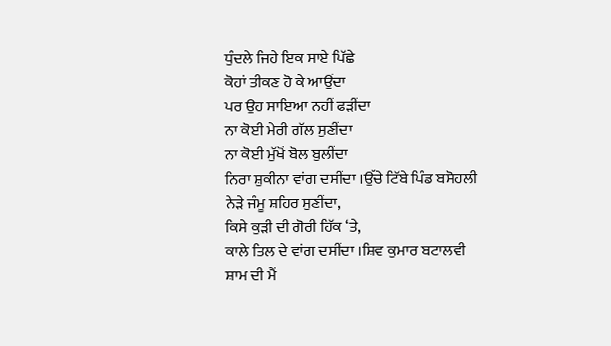ਧੁੰਦਲੇ ਜਿਹੇ ਇਕ ਸਾਏ ਪਿੱਛੇ
ਕੋਹਾਂ ਤੀਕਣ ਹੋ ਕੇ ਆਉਂਦਾ
ਪਰ ਉਹ ਸਾਇਆ ਨਹੀਂ ਫੜੀਂਦਾ
ਨਾ ਕੋਈ ਮੇਰੀ ਗੱਲ ਸੁਣੀਂਦਾ
ਨਾ ਕੋਈ ਮੁੱਖੋਂ ਬੋਲ ਬੁਲੀਂਦਾ
ਨਿਰਾ ਸ਼ੁਕੀਨਾ ਵਾਂਗ ਦਸੀਂਦਾ ।ਉੱਚੇ ਟਿੱਬੇ ਪਿੰਡ ਬਸੋਹਲੀ
ਨੇੜੇ ਜੰਮੂ ਸ਼ਹਿਰ ਸੁਣੀਂਦਾ,
ਕਿਸੇ ਕੁੜੀ ਦੀ ਗੋਰੀ ਹਿੱਕ ‘ਤੇ,
ਕਾਲੇ ਤਿਲ ਦੇ ਵਾਂਗ ਦਸੀਂਦਾ ।ਸ਼ਿਵ ਕੁਮਾਰ ਬਟਾਲਵੀ
ਸ਼ਾਮ ਦੀ ਮੈਂ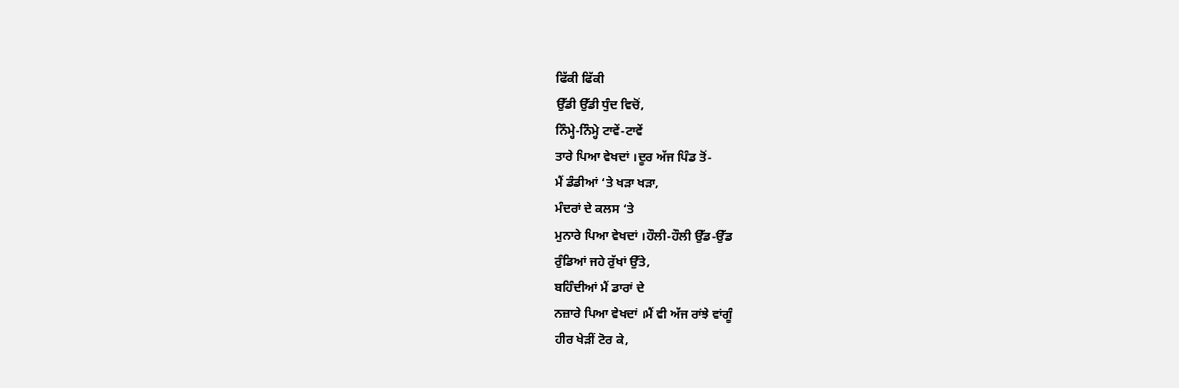ਫਿੱਕੀ ਫਿੱਕੀ
ਉੱਡੀ ਉੱਡੀ ਧੁੰਦ ਵਿਚੋਂ,
ਨਿੰਮ੍ਹੇ-ਨਿੰਮ੍ਹੇ ਟਾਵੇਂ-ਟਾਵੇਂ
ਤਾਰੇ ਪਿਆ ਵੇਖਦਾਂ ।ਦੂਰ ਅੱਜ ਪਿੰਡ ਤੋਂ-
ਮੈਂ ਡੰਡੀਆਂ ‘ਤੇ ਖੜਾ ਖੜਾ,
ਮੰਦਰਾਂ ਦੇ ਕਲਸ ‘ਤੇ
ਮੁਨਾਰੇ ਪਿਆ ਵੇਖਦਾਂ ।ਹੌਲੀ-ਹੌਲੀ ਉੱਡ-ਉੱਡ
ਰੁੰਡਿਆਂ ਜਹੇ ਰੁੱਖਾਂ ਉੱਤੇ,
ਬਹਿੰਦੀਆਂ ਮੈਂ ਡਾਰਾਂ ਦੇ
ਨਜ਼ਾਰੇ ਪਿਆ ਵੇਖਦਾਂ ।ਮੈਂ ਵੀ ਅੱਜ ਰਾਂਝੇ ਵਾਂਗੂੰ
ਹੀਰ ਖੇੜੀਂ ਟੋਰ ਕੇ,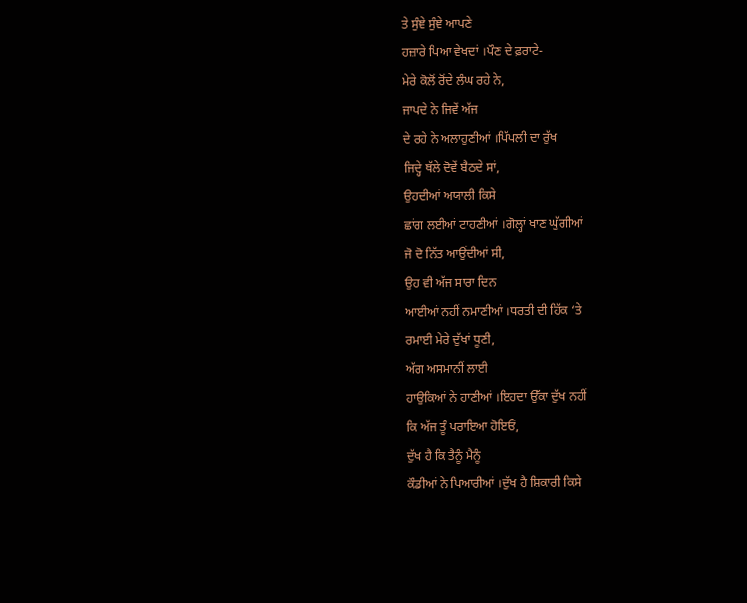ਤੇ ਸੁੰਞੇ ਸੁੰਞੇ ਆਪਣੇ
ਹਜ਼ਾਰੇ ਪਿਆ ਵੇਖਦਾਂ ।ਪੌਣ ਦੇ ਫ਼ਰਾਟੇ-
ਮੇਰੇ ਕੋਲੋਂ ਰੋਂਦੇ ਲੰਘ ਰਹੇ ਨੇ,
ਜਾਪਦੇ ਨੇ ਜਿਵੇਂ ਅੱਜ
ਦੇ ਰਹੇ ਨੇ ਅਲਾਹੁਣੀਆਂ ।ਪਿੱਪਲੀ ਦਾ ਰੁੱਖ
ਜਿਦ੍ਹੇ ਥੱਲੇ ਦੋਵੇਂ ਬੈਠਦੇ ਸਾਂ,
ਉਹਦੀਆਂ ਅਯਾਲੀ ਕਿਸੇ
ਛਾਂਗ ਲਈਆਂ ਟਾਹਣੀਆਂ ।ਗੋਲ੍ਹਾਂ ਖਾਣ ਘੁੱਗੀਆਂ
ਜੋ ਦੋ ਨਿੱਤ ਆਉਂਦੀਆਂ ਸੀ,
ਉਹ ਵੀ ਅੱਜ ਸਾਰਾ ਦਿਨ
ਆਈਆਂ ਨਹੀਂ ਨਮਾਣੀਆਂ ।ਧਰਤੀ ਦੀ ਹਿੱਕ ‘ਤੇ
ਰਮਾਈ ਮੇਰੇ ਦੁੱਖਾਂ ਧੂਣੀ,
ਅੱਗ ਅਸਮਾਨੀਂ ਲਾਈ
ਹਾਉਕਿਆਂ ਨੇ ਹਾਣੀਆਂ ।ਇਹਦਾ ਉੱਕਾ ਦੁੱਖ ਨਹੀਂ
ਕਿ ਅੱਜ ਤੂੰ ਪਰਾਇਆ ਹੋਇਓਂ,
ਦੁੱਖ ਹੈ ਕਿ ਤੈਨੂੰ ਮੈਨੂੰ
ਕੌਡੀਆਂ ਨੇ ਪਿਆਰੀਆਂ ।ਦੁੱਖ ਹੈ ਸ਼ਿਕਾਰੀ ਕਿਸੇ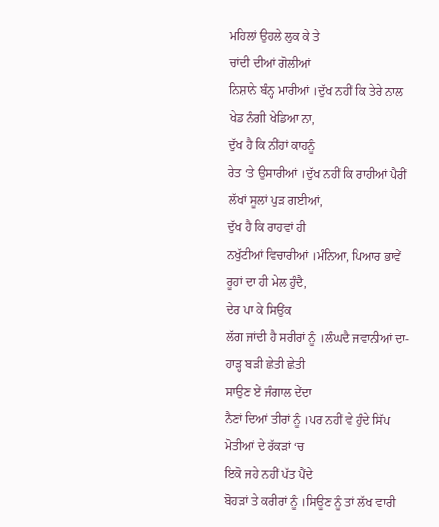ਮਹਿਲਾਂ ਉਹਲੇ ਲੁਕ ਕੇ ਤੇ
ਚਾਂਦੀ ਦੀਆਂ ਗੋਲੀਆਂ
ਨਿਸ਼ਾਨੇ ਬੰਨ੍ਹ ਮਾਰੀਆਂ ।ਦੁੱਖ ਨਹੀਂ ਕਿ ਤੇਰੇ ਨਾਲ
ਖੇਡ ਨੰਗੀ ਖੇਡਿਆ ਨਾ,
ਦੁੱਖ ਹੈ ਕਿ ਨੀਂਹਾਂ ਕਾਹਨੂੰ
ਰੇਤ ‘ਤੇ ਉਸਾਰੀਆਂ ।ਦੁੱਖ ਨਹੀਂ ਕਿ ਰਾਹੀਆਂ ਪੈਰੀਂ
ਲੱਖਾਂ ਸੂਲਾਂ ਪੁੜ ਗਈਆਂ,
ਦੁੱਖ ਹੈ ਕਿ ਰਾਹਵਾਂ ਹੀ
ਨਖੁੱਟੀਆਂ ਵਿਚਾਰੀਆਂ ।ਮੰਨਿਆ, ਪਿਆਰ ਭਾਵੇਂ
ਰੂਹਾਂ ਦਾ ਹੀ ਮੇਲ ਹੁੰਦੈ,
ਦੇਰ ਪਾ ਕੇ ਸਿਉਂਕ
ਲੱਗ ਜਾਂਦੀ ਹੈ ਸਰੀਰਾਂ ਨੂੰ ।ਲੰਘਦੈ ਜਵਾਨੀਆਂ ਦਾ-
ਹਾੜ੍ਹ ਬੜੀ ਛੇਤੀ ਛੇਤੀ
ਸਾਉਣ ਏਂ ਜੰਗਾਲ ਦੇਂਦਾ
ਨੈਣਾਂ ਦਿਆਂ ਤੀਰਾਂ ਨੂੰ ।ਪਰ ਨਹੀਂ ਵੇ ਹੁੰਦੇ ਸਿੱਪ
ਮੋਤੀਆਂ ਦੇ ਰੱਕੜਾਂ ‘ਚ
ਇਕੋ ਜਹੇ ਨਹੀਂ ਪੱਤ ਪੈਂਦੇ
ਬੋਹੜਾਂ ਤੇ ਕਰੀਰਾਂ ਨੂੰ ।ਸਿਊਣ ਨੂੰ ਤਾਂ ਲੱਖ ਵਾਰੀ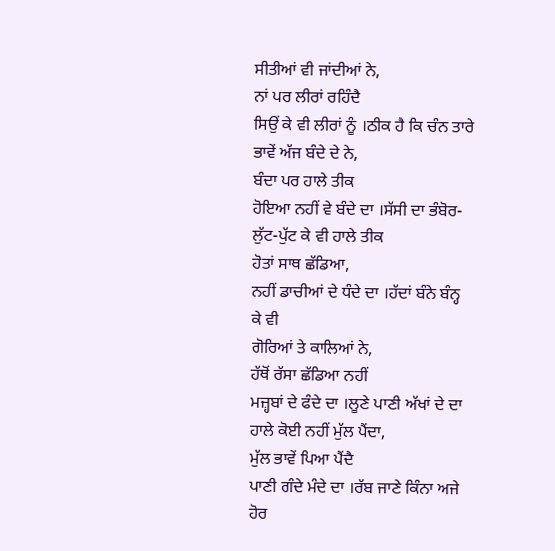ਸੀਤੀਆਂ ਵੀ ਜਾਂਦੀਆਂ ਨੇ,
ਨਾਂ ਪਰ ਲੀਰਾਂ ਰਹਿੰਦੈ
ਸਿਉਂ ਕੇ ਵੀ ਲੀਰਾਂ ਨੂੰ ।ਠੀਕ ਹੈ ਕਿ ਚੰਨ ਤਾਰੇ
ਭਾਵੇਂ ਅੱਜ ਬੰਦੇ ਦੇ ਨੇ,
ਬੰਦਾ ਪਰ ਹਾਲੇ ਤੀਕ
ਹੋਇਆ ਨਹੀਂ ਵੇ ਬੰਦੇ ਦਾ ।ਸੱਸੀ ਦਾ ਭੰਬੋਰ-
ਲੁੱਟ-ਪੁੱਟ ਕੇ ਵੀ ਹਾਲੇ ਤੀਕ
ਹੋਤਾਂ ਸਾਥ ਛੱਡਿਆ,
ਨਹੀਂ ਡਾਚੀਆਂ ਦੇ ਧੰਦੇ ਦਾ ।ਹੱਦਾਂ ਬੰਨੇ ਬੰਨ੍ਹ ਕੇ ਵੀ
ਗੋਰਿਆਂ ਤੇ ਕਾਲਿਆਂ ਨੇ,
ਹੱਥੋਂ ਰੱਸਾ ਛੱਡਿਆ ਨਹੀਂ
ਮਜ਼੍ਹਬਾਂ ਦੇ ਫੰਦੇ ਦਾ ।ਲੂਣੇ ਪਾਣੀ ਅੱਖਾਂ ਦੇ ਦਾ
ਹਾਲੇ ਕੋਈ ਨਹੀਂ ਮੁੱਲ ਪੈਂਦਾ,
ਮੁੱਲ ਭਾਵੇਂ ਪਿਆ ਪੈਂਦੈ
ਪਾਣੀ ਗੰਦੇ ਮੰਦੇ ਦਾ ।ਰੱਬ ਜਾਣੇ ਕਿੰਨਾ ਅਜੇ
ਹੋਰ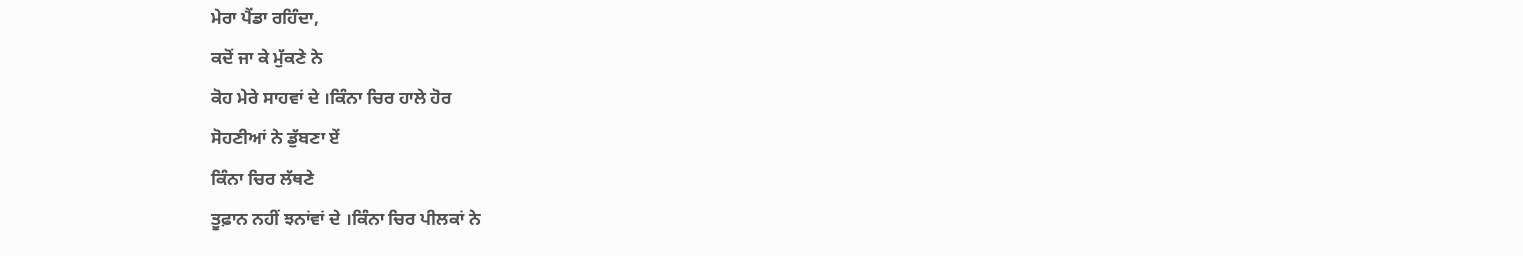ਮੇਰਾ ਪੈਂਡਾ ਰਹਿੰਦਾ,
ਕਦੋਂ ਜਾ ਕੇ ਮੁੱਕਣੇ ਨੇ
ਕੋਹ ਮੇਰੇ ਸਾਹਵਾਂ ਦੇ ।ਕਿੰਨਾ ਚਿਰ ਹਾਲੇ ਹੋਰ
ਸੋਹਣੀਆਂ ਨੇ ਡੁੱਬਣਾ ਏਂ
ਕਿੰਨਾ ਚਿਰ ਲੱਥਣੇ
ਤੂਫ਼ਾਨ ਨਹੀਂ ਝਨਾਂਵਾਂ ਦੇ ।ਕਿੰਨਾ ਚਿਰ ਪੀਲਕਾਂ ਨੇ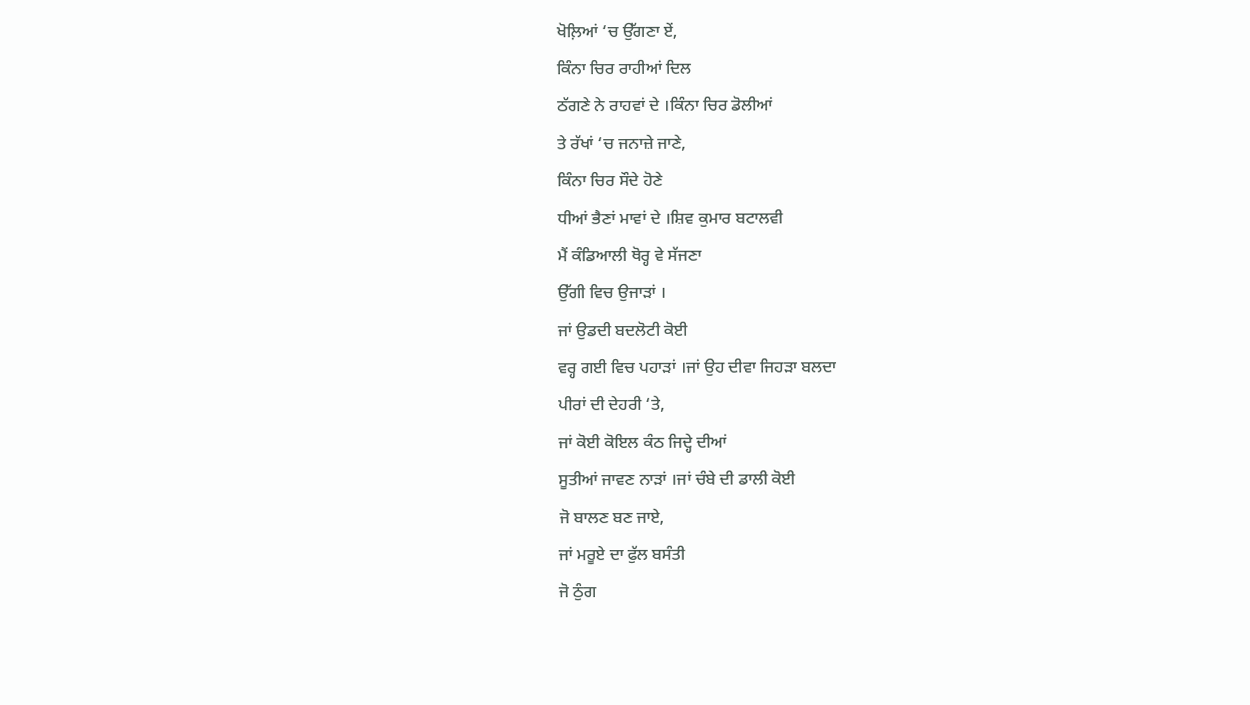ਖੋਲ਼ਿਆਂ ‘ਚ ਉੱਗਣਾ ਏਂ,
ਕਿੰਨਾ ਚਿਰ ਰਾਹੀਆਂ ਦਿਲ
ਠੱਗਣੇ ਨੇ ਰਾਹਵਾਂ ਦੇ ।ਕਿੰਨਾ ਚਿਰ ਡੋਲੀਆਂ
ਤੇ ਰੱਖਾਂ ‘ਚ ਜਨਾਜ਼ੇ ਜਾਣੇ,
ਕਿੰਨਾ ਚਿਰ ਸੌਦੇ ਹੋਣੇ
ਧੀਆਂ ਭੈਣਾਂ ਮਾਵਾਂ ਦੇ ।ਸ਼ਿਵ ਕੁਮਾਰ ਬਟਾਲਵੀ
ਮੈਂ ਕੰਡਿਆਲੀ ਥੋਰ੍ਹ ਵੇ ਸੱਜਣਾ
ਉੱਗੀ ਵਿਚ ਉਜਾੜਾਂ ।
ਜਾਂ ਉਡਦੀ ਬਦਲੋਟੀ ਕੋਈ
ਵਰ੍ਹ ਗਈ ਵਿਚ ਪਹਾੜਾਂ ।ਜਾਂ ਉਹ ਦੀਵਾ ਜਿਹੜਾ ਬਲਦਾ
ਪੀਰਾਂ ਦੀ ਦੇਹਰੀ ‘ਤੇ,
ਜਾਂ ਕੋਈ ਕੋਇਲ ਕੰਠ ਜਿਦ੍ਹੇ ਦੀਆਂ
ਸੂਤੀਆਂ ਜਾਵਣ ਨਾੜਾਂ ।ਜਾਂ ਚੰਬੇ ਦੀ ਡਾਲੀ ਕੋਈ
ਜੋ ਬਾਲਣ ਬਣ ਜਾਏ,
ਜਾਂ ਮਰੂਏ ਦਾ ਫੁੱਲ ਬਸੰਤੀ
ਜੋ ਠੁੰਗ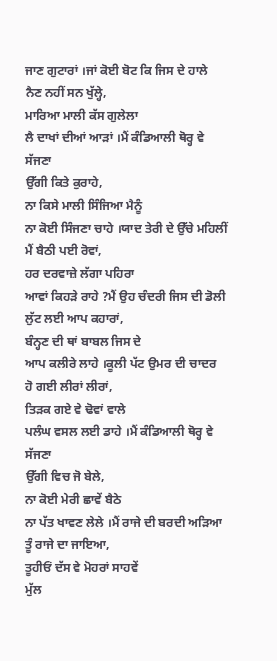ਜਾਣ ਗੁਟਾਰਾਂ ।ਜਾਂ ਕੋਈ ਬੋਟ ਕਿ ਜਿਸ ਦੇ ਹਾਲੇ
ਨੈਣ ਨਹੀਂ ਸਨ ਖੁੱਲ੍ਹੇ,
ਮਾਰਿਆ ਮਾਲੀ ਕੱਸ ਗੁਲੇਲਾ
ਲੈ ਦਾਖਾਂ ਦੀਆਂ ਆੜਾਂ ।ਮੈਂ ਕੰਡਿਆਲੀ ਥੋਰ੍ਹ ਵੇ ਸੱਜਣਾ
ਉੱਗੀ ਕਿਤੇ ਕੁਰਾਹੇ,
ਨਾ ਕਿਸੇ ਮਾਲੀ ਸਿੰਜਿਆ ਮੈਨੂੰ
ਨਾ ਕੋਈ ਸਿੰਜਣਾ ਚਾਹੇ ।ਯਾਦ ਤੇਰੀ ਦੇ ਉੱਚੇ ਮਹਿਲੀਂ
ਮੈਂ ਬੈਠੀ ਪਈ ਰੋਵਾਂ,
ਹਰ ਦਰਵਾਜ਼ੇ ਲੱਗਾ ਪਹਿਰਾ
ਆਵਾਂ ਕਿਹੜੇ ਰਾਹੇ ?ਮੈਂ ਉਹ ਚੰਦਰੀ ਜਿਸ ਦੀ ਡੋਲੀ
ਲੁੱਟ ਲਈ ਆਪ ਕਹਾਰਾਂ,
ਬੰਨ੍ਹਣ ਦੀ ਥਾਂ ਬਾਬਲ ਜਿਸ ਦੇ
ਆਪ ਕਲੀਰੇ ਲਾਹੇ ।ਕੂਲੀ ਪੱਟ ਉਮਰ ਦੀ ਚਾਦਰ
ਹੋ ਗਈ ਲੀਰਾਂ ਲੀਰਾਂ,
ਤਿੜਕ ਗਏ ਵੇ ਢੋਵਾਂ ਵਾਲੇ
ਪਲੰਘ ਵਸਲ ਲਈ ਡਾਹੇ ।ਮੈਂ ਕੰਡਿਆਲੀ ਥੋਰ੍ਹ ਵੇ ਸੱਜਣਾ
ਉੱਗੀ ਵਿਚ ਜੋ ਬੇਲੇ,
ਨਾ ਕੋਈ ਮੇਰੀ ਛਾਵੇਂ ਬੈਠੇ
ਨਾ ਪੱਤ ਖਾਵਣ ਲੇਲੇ ।ਮੈਂ ਰਾਜੇ ਦੀ ਬਰਦੀ ਅੜਿਆ
ਤੂੰ ਰਾਜੇ ਦਾ ਜਾਇਆ,
ਤੂਹੀਓਂ ਦੱਸ ਵੇ ਮੋਹਰਾਂ ਸਾਹਵੇਂ
ਮੁੱਲ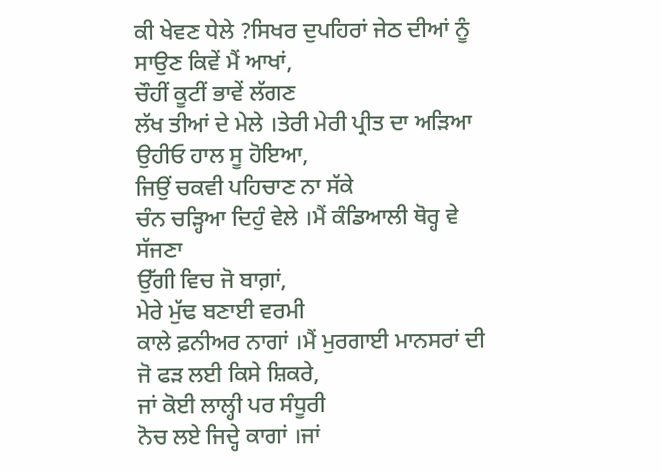ਕੀ ਖੇਵਣ ਧੇਲੇ ?ਸਿਖਰ ਦੁਪਹਿਰਾਂ ਜੇਠ ਦੀਆਂ ਨੂੰ
ਸਾਉਣ ਕਿਵੇਂ ਮੈਂ ਆਖਾਂ,
ਚੌਹੀਂ ਕੂਟੀਂ ਭਾਵੇਂ ਲੱਗਣ
ਲੱਖ ਤੀਆਂ ਦੇ ਮੇਲੇ ।ਤੇਰੀ ਮੇਰੀ ਪ੍ਰੀਤ ਦਾ ਅੜਿਆ
ਉਹੀਓ ਹਾਲ ਸੂ ਹੋਇਆ,
ਜਿਉਂ ਚਕਵੀ ਪਹਿਚਾਣ ਨਾ ਸੱਕੇ
ਚੰਨ ਚੜ੍ਹਿਆ ਦਿਹੁੰ ਵੇਲੇ ।ਮੈਂ ਕੰਡਿਆਲੀ ਥੋਰ੍ਹ ਵੇ ਸੱਜਣਾ
ਉੱਗੀ ਵਿਚ ਜੋ ਬਾਗ਼ਾਂ,
ਮੇਰੇ ਮੁੱਢ ਬਣਾਈ ਵਰਮੀ
ਕਾਲੇ ਫ਼ਨੀਅਰ ਨਾਗਾਂ ।ਮੈਂ ਮੁਰਗਾਈ ਮਾਨਸਰਾਂ ਦੀ
ਜੋ ਫੜ ਲਈ ਕਿਸੇ ਸ਼ਿਕਰੇ,
ਜਾਂ ਕੋਈ ਲਾਲ੍ਹੀ ਪਰ ਸੰਧੂਰੀ
ਨੋਚ ਲਏ ਜਿਦ੍ਹੇ ਕਾਗਾਂ ।ਜਾਂ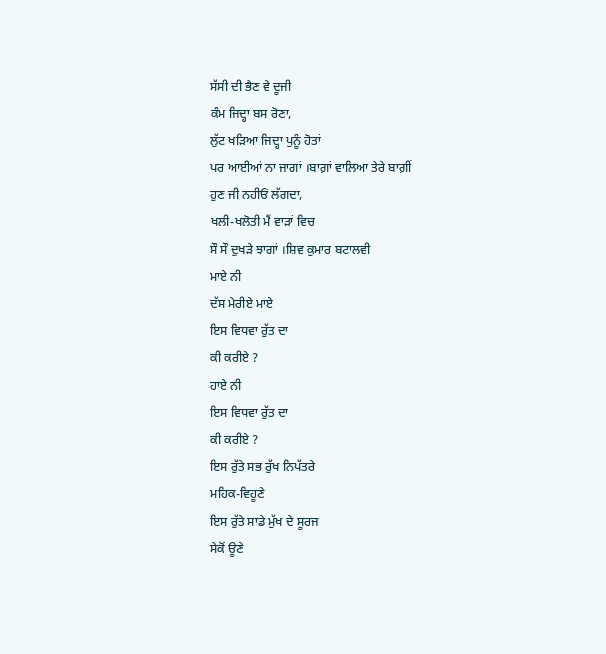ਸੱਸੀ ਦੀ ਭੈਣ ਵੇ ਦੂਜੀ
ਕੰਮ ਜਿਦ੍ਹਾ ਬਸ ਰੋਣਾ,
ਲੁੱਟ ਖੜਿਆ ਜਿਦ੍ਹਾ ਪੁਨੂੰ ਹੋਤਾਂ
ਪਰ ਆਈਆਂ ਨਾ ਜਾਗਾਂ ।ਬਾਗ਼ਾਂ ਵਾਲਿਆ ਤੇਰੇ ਬਾਗ਼ੀਂ
ਹੁਣ ਜੀ ਨਹੀਓਂ ਲੱਗਦਾ,
ਖਲੀ-ਖਲੋਤੀ ਮੈਂ ਵਾੜਾਂ ਵਿਚ
ਸੌ ਸੌ ਦੁਖੜੇ ਝਾਗਾਂ ।ਸ਼ਿਵ ਕੁਮਾਰ ਬਟਾਲਵੀ
ਮਾਏ ਨੀ
ਦੱਸ ਮੇਰੀਏ ਮਾਏ
ਇਸ ਵਿਧਵਾ ਰੁੱਤ ਦਾ
ਕੀ ਕਰੀਏ ?
ਹਾਏ ਨੀ
ਇਸ ਵਿਧਵਾ ਰੁੱਤ ਦਾ
ਕੀ ਕਰੀਏ ?
ਇਸ ਰੁੱਤੇ ਸਭ ਰੁੱਖ ਨਿਪੱਤਰੇ
ਮਹਿਕ-ਵਿਹੂਣੇ
ਇਸ ਰੁੱਤੇ ਸਾਡੇ ਮੁੱਖ ਦੇ ਸੂਰਜ
ਸੇਕੋਂ ਊਣੇ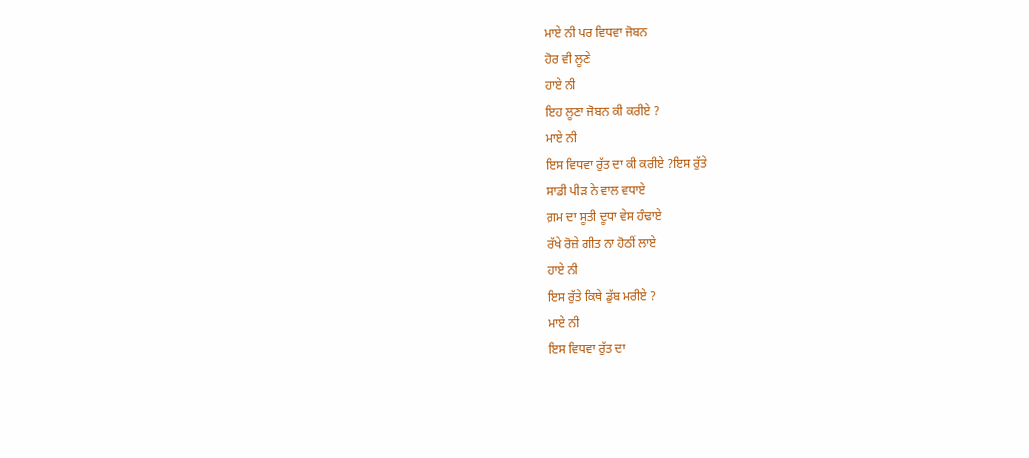ਮਾਏ ਨੀ ਪਰ ਵਿਧਵਾ ਜੋਬਨ
ਹੋਰ ਵੀ ਲੂਣੇ
ਹਾਏ ਨੀ
ਇਹ ਲੂਣਾ ਜੋਬਨ ਕੀ ਕਰੀਏ ?
ਮਾਏ ਨੀ
ਇਸ ਵਿਧਵਾ ਰੁੱਤ ਦਾ ਕੀ ਕਰੀਏ ?ਇਸ ਰੁੱਤੇ
ਸਾਡੀ ਪੀੜ ਨੇ ਵਾਲ ਵਧਾਏ
ਗ਼ਮ ਦਾ ਸੂਤੀ ਦੂਧਾ ਵੇਸ ਹੰਢਾਏ
ਰੱਖੇ ਰੋਜ਼ੇ ਗੀਤ ਨਾ ਹੋਠੀਂ ਲਾਏ
ਹਾਏ ਨੀ
ਇਸ ਰੁੱਤੇ ਕਿਥੇ ਡੁੱਬ ਮਰੀਏ ?
ਮਾਏ ਨੀ
ਇਸ ਵਿਧਵਾ ਰੁੱਤ ਦਾ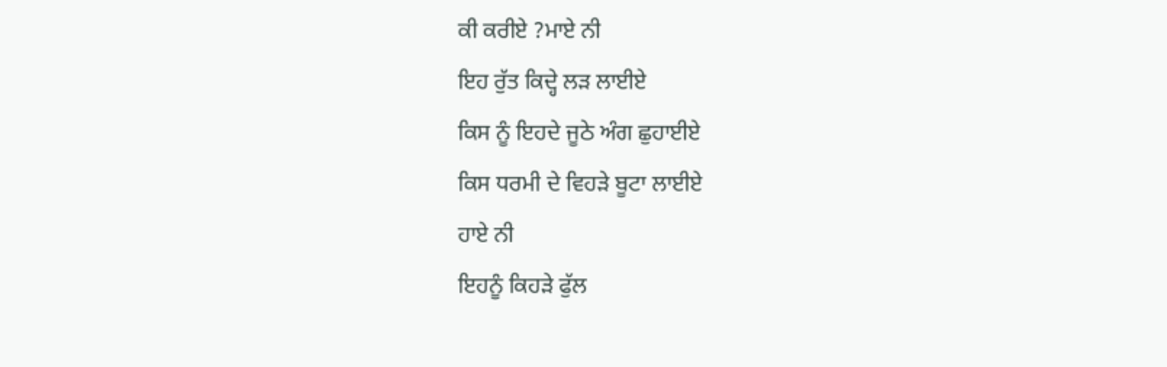ਕੀ ਕਰੀਏ ?ਮਾਏ ਨੀ
ਇਹ ਰੁੱਤ ਕਿਦ੍ਹੇ ਲੜ ਲਾਈਏ
ਕਿਸ ਨੂੰ ਇਹਦੇ ਜੂਠੇ ਅੰਗ ਛੁਹਾਈਏ
ਕਿਸ ਧਰਮੀ ਦੇ ਵਿਹੜੇ ਬੂਟਾ ਲਾਈਏ
ਹਾਏ ਨੀ
ਇਹਨੂੰ ਕਿਹੜੇ ਫੁੱਲ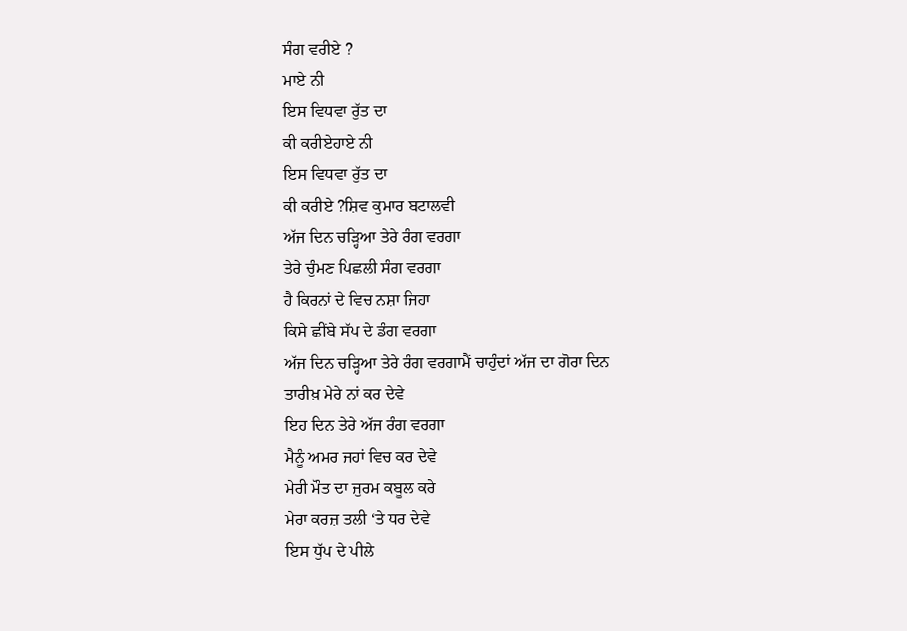ਸੰਗ ਵਰੀਏ ?
ਮਾਏ ਨੀ
ਇਸ ਵਿਧਵਾ ਰੁੱਤ ਦਾ
ਕੀ ਕਰੀਏਹਾਏ ਨੀ
ਇਸ ਵਿਧਵਾ ਰੁੱਤ ਦਾ
ਕੀ ਕਰੀਏ ?ਸ਼ਿਵ ਕੁਮਾਰ ਬਟਾਲਵੀ
ਅੱਜ ਦਿਨ ਚੜ੍ਹਿਆ ਤੇਰੇ ਰੰਗ ਵਰਗਾ
ਤੇਰੇ ਚੁੰਮਣ ਪਿਛਲੀ ਸੰਗ ਵਰਗਾ
ਹੈ ਕਿਰਨਾਂ ਦੇ ਵਿਚ ਨਸ਼ਾ ਜਿਹਾ
ਕਿਸੇ ਛੀਂਬੇ ਸੱਪ ਦੇ ਡੰਗ ਵਰਗਾ
ਅੱਜ ਦਿਨ ਚੜ੍ਹਿਆ ਤੇਰੇ ਰੰਗ ਵਰਗਾਮੈਂ ਚਾਹੁੰਦਾਂ ਅੱਜ ਦਾ ਗੋਰਾ ਦਿਨ
ਤਾਰੀਖ਼ ਮੇਰੇ ਨਾਂ ਕਰ ਦੇਵੇ
ਇਹ ਦਿਨ ਤੇਰੇ ਅੱਜ ਰੰਗ ਵਰਗਾ
ਮੈਨੂੰ ਅਮਰ ਜਹਾਂ ਵਿਚ ਕਰ ਦੇਵੇ
ਮੇਰੀ ਮੌਤ ਦਾ ਜੁਰਮ ਕਬੂਲ ਕਰੇ
ਮੇਰਾ ਕਰਜ਼ ਤਲੀ ‘ਤੇ ਧਰ ਦੇਵੇ
ਇਸ ਧੁੱਪ ਦੇ ਪੀਲੇ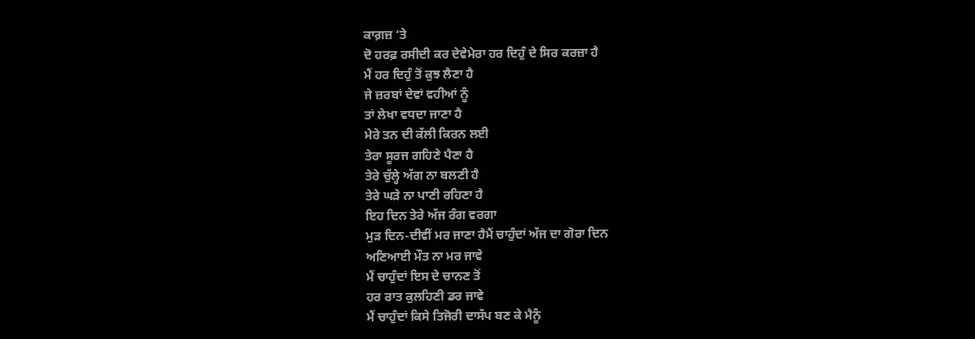ਕਾਗ਼ਜ਼ ‘ਤੇ
ਦੋ ਹਰਫ਼ ਰਸੀਦੀ ਕਰ ਦੇਵੇਮੇਰਾ ਹਰ ਦਿਹੁੰ ਦੇ ਸਿਰ ਕਰਜ਼ਾ ਹੈ
ਮੈਂ ਹਰ ਦਿਹੁੰ ਤੋਂ ਕੁਝ ਲੈਣਾ ਹੈ
ਜੇ ਜ਼ਰਬਾਂ ਦੇਵਾਂ ਵਹੀਆਂ ਨੂੰ
ਤਾਂ ਲੇਖਾ ਵਧਦਾ ਜਾਣਾ ਹੈ
ਮੇਰੇ ਤਨ ਦੀ ਕੱਲੀ ਕਿਰਨ ਲਈ
ਤੇਰਾ ਸੂਰਜ ਗਹਿਣੇ ਪੈਣਾ ਹੈ
ਤੇਰੇ ਚੁੱਲ੍ਹੇ ਅੱਗ ਨਾ ਬਲਣੀ ਹੈ
ਤੇਰੇ ਘੜੇ ਨਾ ਪਾਣੀ ਰਹਿਣਾ ਹੈ
ਇਹ ਦਿਨ ਤੇਰੇ ਅੱਜ ਰੰਗ ਵਰਗਾ
ਮੁੜ ਦਿਨ-ਦੀਵੀਂ ਮਰ ਜਾਣਾ ਹੈਮੈਂ ਚਾਹੁੰਦਾਂ ਅੱਜ ਦਾ ਗੋਰਾ ਦਿਨ
ਅਣਿਆਈ ਮੌਤ ਨਾ ਮਰ ਜਾਵੇ
ਮੈਂ ਚਾਹੁੰਦਾਂ ਇਸ ਦੇ ਚਾਨਣ ਤੋਂ
ਹਰ ਰਾਤ ਕੁਲਹਿਣੀ ਡਰ ਜਾਵੇ
ਮੈਂ ਚਾਹੁੰਦਾਂ ਕਿਸੇ ਤਿਜੋਰੀ ਦਾਸੱਪ ਬਣ ਕੇ ਮੈਨੂੰ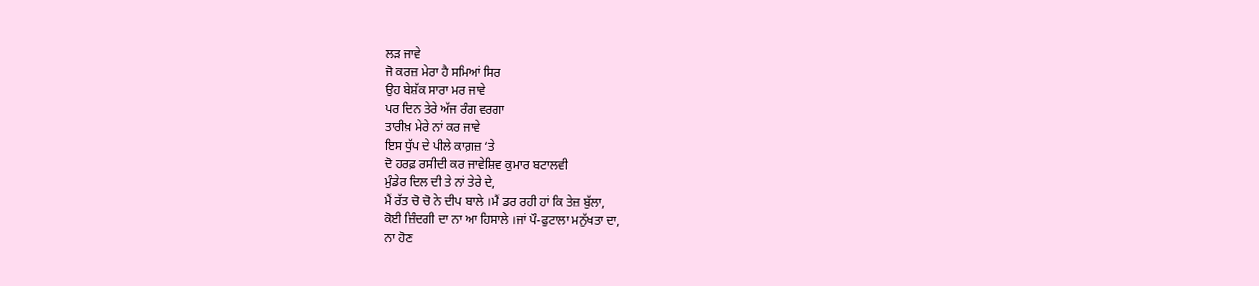ਲੜ ਜਾਵੇ
ਜੋ ਕਰਜ਼ ਮੇਰਾ ਹੈ ਸਮਿਆਂ ਸਿਰ
ਉਹ ਬੇਸ਼ੱਕ ਸਾਰਾ ਮਰ ਜਾਵੇ
ਪਰ ਦਿਨ ਤੇਰੇ ਅੱਜ ਰੰਗ ਵਰਗਾ
ਤਾਰੀਖ਼ ਮੇਰੇ ਨਾਂ ਕਰ ਜਾਵੇ
ਇਸ ਧੁੱਪ ਦੇ ਪੀਲੇ ਕਾਗ਼ਜ਼ ‘ਤੇ
ਦੋ ਹਰਫ਼ ਰਸੀਦੀ ਕਰ ਜਾਵੇਸ਼ਿਵ ਕੁਮਾਰ ਬਟਾਲਵੀ
ਮੁੰਡੇਰ ਦਿਲ ਦੀ ਤੇ ਨਾਂ ਤੇਰੇ ਦੇ,
ਮੈਂ ਰੱਤ ਚੋ ਚੋ ਨੇ ਦੀਪ ਬਾਲੇ ।ਮੈਂ ਡਰ ਰਹੀ ਹਾਂ ਕਿ ਤੇਜ਼ ਬੁੱਲਾ,
ਕੋਈ ਜ਼ਿੰਦਗੀ ਦਾ ਨਾ ਆ ਹਿਸਾਲੇ ।ਜਾਂ ਪੌ-ਫੁਟਾਲਾ ਮਨੁੱਖਤਾ ਦਾ,
ਨਾ ਹੋਣ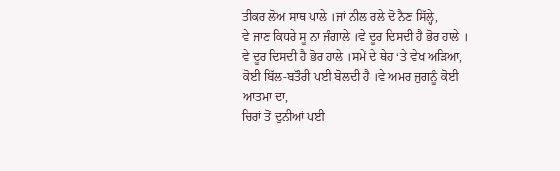ਤੀਕਰ ਲੋਅ ਸਾਥ ਪਾਲੇ ।ਜਾਂ ਨੀਲ ਰਲੇ ਦੋ ਨੈਣ ਸਿੱਲ੍ਹੇ,
ਵੇ ਜਾਣ ਕਿਧਰੇ ਸੂ ਨਾ ਜੰਗਾਲੇ ।ਵੇ ਦੂਰ ਦਿਸਦੀ ਹੈ ਭੋਰ ਹਾਲੇ ।
ਵੇ ਦੂਰ ਦਿਸਦੀ ਹੈ ਭੋਰ ਹਾਲੇ ।ਸਮੇਂ ਦੇ ਥੇਹ ‘ਤੇ ਵੇਖ ਅੜਿਆ,
ਕੋਈ ਬਿੱਲ-ਬਤੌਰੀ ਪਈ ਬੋਲਦੀ ਹੈ ।ਵੇ ਅਮਰ ਜੁਗਨੂੰ ਕੋਈ ਆਤਮਾ ਦਾ,
ਚਿਰਾਂ ਤੋਂ ਦੁਨੀਆਂ ਪਈ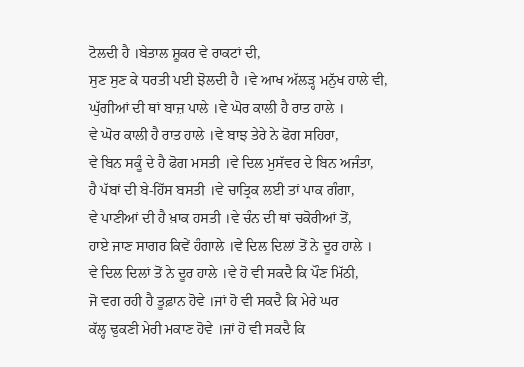ਟੋਲਦੀ ਹੈ ।ਬੇਤਾਲ ਸ਼ੂਕਰ ਵੇ ਰਾਕਟਾਂ ਦੀ,
ਸੁਣ ਸੁਣ ਕੇ ਧਰਤੀ ਪਈ ਝੋਲਦੀ ਹੈ ।ਵੇ ਆਖ ਅੱਲੜ੍ਹ ਮਨੁੱਖ ਹਾਲੇ ਵੀ,
ਘੁੱਗੀਆਂ ਦੀ ਥਾਂ ਬਾਜ਼ ਪਾਲੇ ।ਵੇ ਘੋਰ ਕਾਲੀ ਹੈ ਰਾਤ ਹਾਲੇ ।
ਵੇ ਘੋਰ ਕਾਲੀ ਹੈ ਰਾਤ ਹਾਲੇ ।ਵੇ ਬਾਝ ਤੇਰੇ ਨੇ ਫੋਗ ਸਹਿਰਾ,
ਵੇ ਬਿਨ ਸਕੂੰ ਦੇ ਹੈ ਫੋਗ ਮਸਤੀ ।ਵੇ ਦਿਲ ਮੁਸੱਵਰ ਦੇ ਬਿਨ ਅਜੰਤਾ,
ਹੈ ਪੱਬਾਂ ਦੀ ਬੇ-ਹਿੱਸ ਬਸਤੀ ।ਵੇ ਚਾਤ੍ਰਿਕ ਲਈ ਤਾਂ ਪਾਕ ਗੰਗਾ,
ਵੇ ਪਾਣੀਆਂ ਦੀ ਹੈ ਖ਼ਾਕ ਹਸਤੀ ।ਵੇ ਚੰਨ ਦੀ ਥਾਂ ਚਕੋਰੀਆਂ ਤੋਂ,
ਹਾਏ ਜਾਣ ਸਾਗਰ ਕਿਵੇਂ ਹੰਗਾਲੇ ।ਵੇ ਦਿਲ ਦਿਲਾਂ ਤੋਂ ਨੇ ਦੂਰ ਹਾਲੇ ।
ਵੇ ਦਿਲ ਦਿਲਾਂ ਤੋਂ ਨੇ ਦੂਰ ਹਾਲੇ ।ਵੇ ਹੋ ਵੀ ਸਕਦੈ ਕਿ ਪੌਣ ਮਿੱਠੀ,
ਜੋ ਵਗ ਰਹੀ ਹੈ ਤੂਫ਼ਾਨ ਹੋਵੇ ।ਜਾਂ ਹੋ ਵੀ ਸਕਦੈ ਕਿ ਮੇਰੇ ਘਰ
ਕੱਲ੍ਹ ਢੁਕਣੀ ਮੇਰੀ ਮਕਾਣ ਹੋਵੇ ।ਜਾਂ ਹੋ ਵੀ ਸਕਦੈ ਕਿ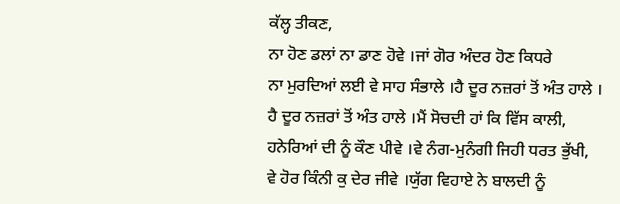ਕੱਲ੍ਹ ਤੀਕਣ,
ਨਾ ਹੋਣ ਡਲਾਂ ਨਾ ਡਾਣ ਹੋਵੇ ।ਜਾਂ ਗੋਰ ਅੰਦਰ ਹੋਣ ਕਿਧਰੇ
ਨਾ ਮੁਰਦਿਆਂ ਲਈ ਵੇ ਸਾਹ ਸੰਭਾਲੇ ।ਹੈ ਦੂਰ ਨਜ਼ਰਾਂ ਤੋਂ ਅੰਤ ਹਾਲੇ ।
ਹੈ ਦੂਰ ਨਜ਼ਰਾਂ ਤੋਂ ਅੰਤ ਹਾਲੇ ।ਮੈਂ ਸੋਚਦੀ ਹਾਂ ਕਿ ਵਿੱਸ ਕਾਲੀ,
ਹਨੇਰਿਆਂ ਦੀ ਨੂੰ ਕੌਣ ਪੀਵੇ ।ਵੇ ਨੰਗ-ਮੁਨੰਗੀ ਜਿਹੀ ਧਰਤ ਭੁੱਖੀ,
ਵੇ ਹੋਰ ਕਿੰਨੀ ਕੁ ਦੇਰ ਜੀਵੇ ।ਯੁੱਗ ਵਿਹਾਏ ਨੇ ਬਾਲਦੀ ਨੂੰ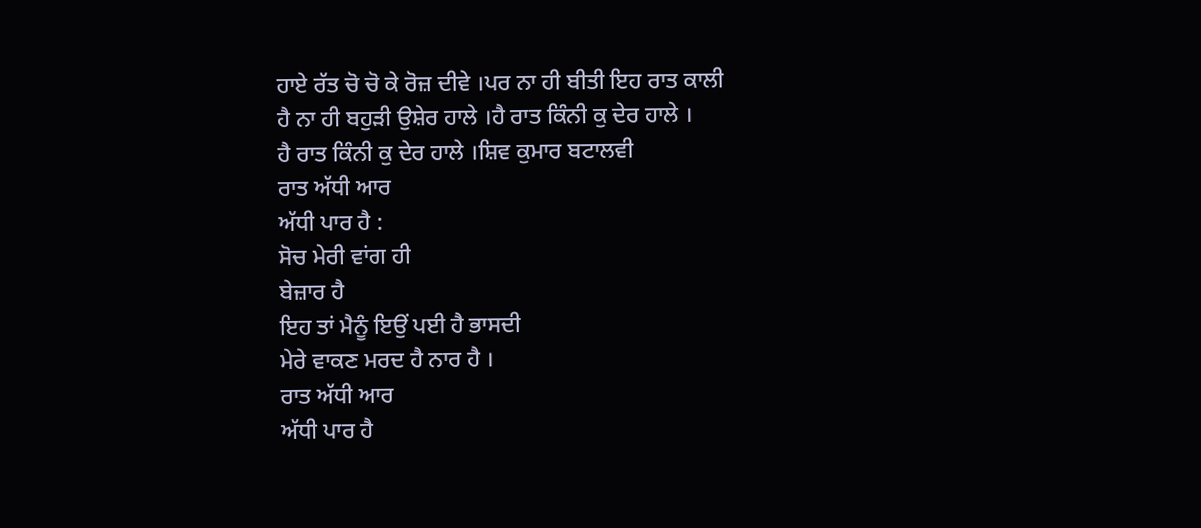ਹਾਏ ਰੱਤ ਚੋ ਚੋ ਕੇ ਰੋਜ਼ ਦੀਵੇ ।ਪਰ ਨਾ ਹੀ ਬੀਤੀ ਇਹ ਰਾਤ ਕਾਲੀ
ਹੈ ਨਾ ਹੀ ਬਹੁੜੀ ਉਸ਼ੇਰ ਹਾਲੇ ।ਹੈ ਰਾਤ ਕਿੰਨੀ ਕੁ ਦੇਰ ਹਾਲੇ ।
ਹੈ ਰਾਤ ਕਿੰਨੀ ਕੁ ਦੇਰ ਹਾਲੇ ।ਸ਼ਿਵ ਕੁਮਾਰ ਬਟਾਲਵੀ
ਰਾਤ ਅੱਧੀ ਆਰ
ਅੱਧੀ ਪਾਰ ਹੈ :
ਸੋਚ ਮੇਰੀ ਵਾਂਗ ਹੀ
ਬੇਜ਼ਾਰ ਹੈ
ਇਹ ਤਾਂ ਮੈਨੂੰ ਇਉਂ ਪਈ ਹੈ ਭਾਸਦੀ
ਮੇਰੇ ਵਾਕਣ ਮਰਦ ਹੈ ਨਾਰ ਹੈ ।
ਰਾਤ ਅੱਧੀ ਆਰ
ਅੱਧੀ ਪਾਰ ਹੈ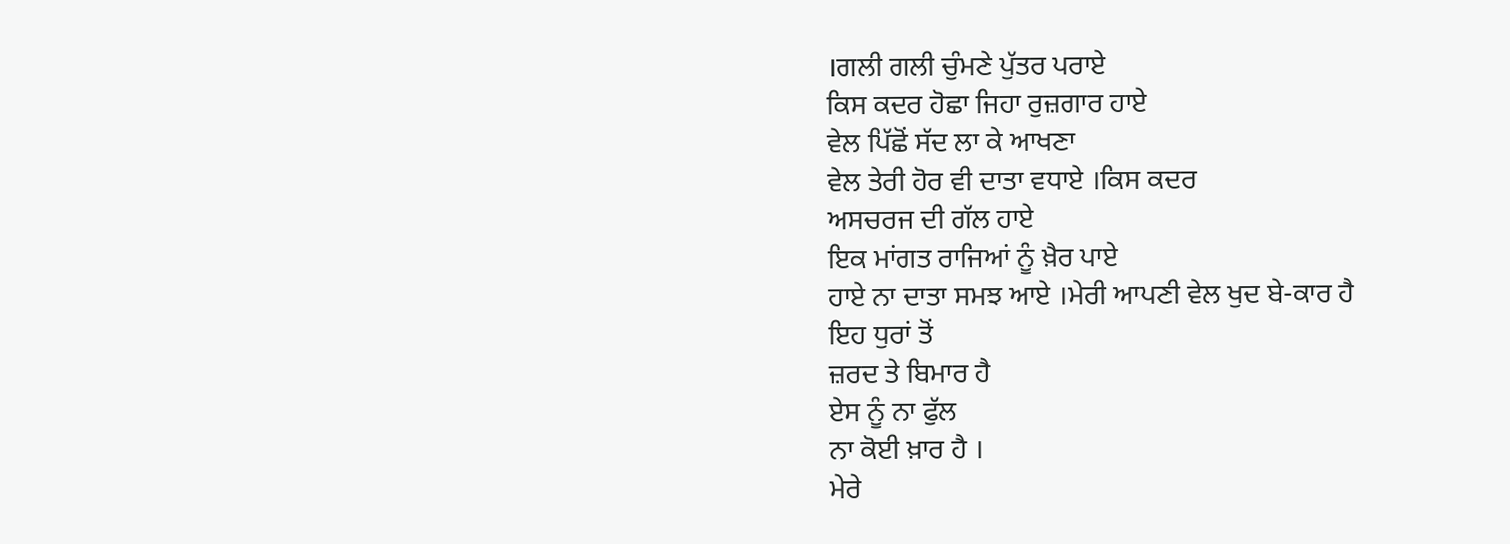।ਗਲੀ ਗਲੀ ਚੁੰਮਣੇ ਪੁੱਤਰ ਪਰਾਏ
ਕਿਸ ਕਦਰ ਹੋਛਾ ਜਿਹਾ ਰੁਜ਼ਗਾਰ ਹਾਏ
ਵੇਲ ਪਿੱਛੋਂ ਸੱਦ ਲਾ ਕੇ ਆਖਣਾ
ਵੇਲ ਤੇਰੀ ਹੋਰ ਵੀ ਦਾਤਾ ਵਧਾਏ ।ਕਿਸ ਕਦਰ
ਅਸਚਰਜ ਦੀ ਗੱਲ ਹਾਏ
ਇਕ ਮਾਂਗਤ ਰਾਜਿਆਂ ਨੂੰ ਖ਼ੈਰ ਪਾਏ
ਹਾਏ ਨਾ ਦਾਤਾ ਸਮਝ ਆਏ ।ਮੇਰੀ ਆਪਣੀ ਵੇਲ ਖੁਦ ਬੇ-ਕਾਰ ਹੈ
ਇਹ ਧੁਰਾਂ ਤੋਂ
ਜ਼ਰਦ ਤੇ ਬਿਮਾਰ ਹੈ
ਏਸ ਨੂੰ ਨਾ ਫੁੱਲ
ਨਾ ਕੋਈ ਖ਼ਾਰ ਹੈ ।
ਮੇਰੇ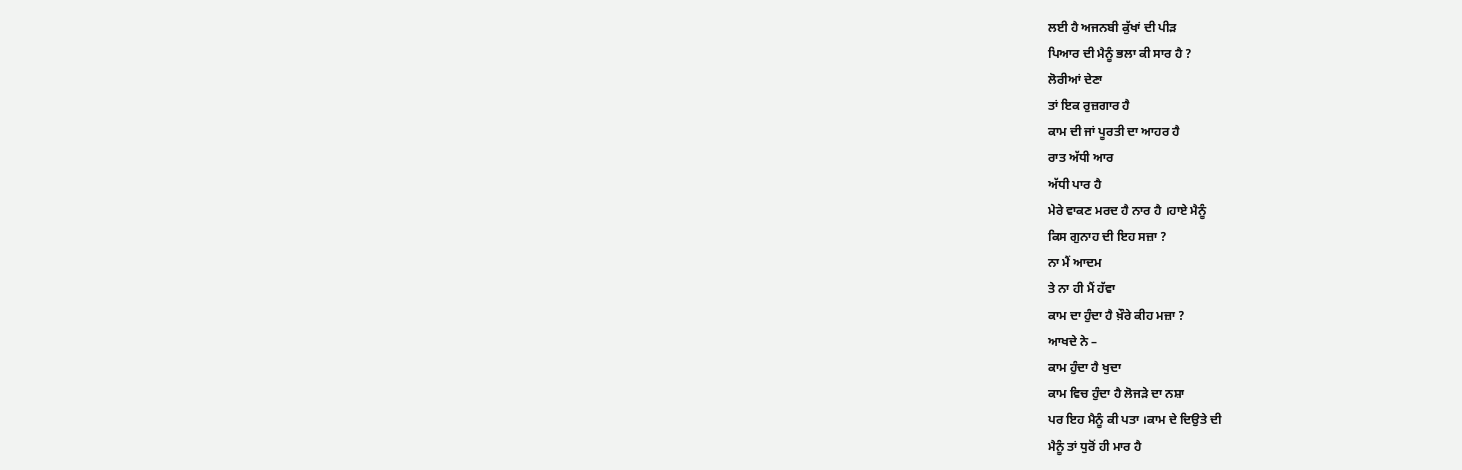ਲਈ ਹੈ ਅਜਨਬੀ ਕੁੱਖਾਂ ਦੀ ਪੀੜ
ਪਿਆਰ ਦੀ ਮੈਨੂੰ ਭਲਾ ਕੀ ਸਾਰ ਹੈ ?
ਲੋਰੀਆਂ ਦੇਣਾ
ਤਾਂ ਇਕ ਰੁਜ਼ਗਾਰ ਹੈ
ਕਾਮ ਦੀ ਜਾਂ ਪੂਰਤੀ ਦਾ ਆਹਰ ਹੈ
ਰਾਤ ਅੱਧੀ ਆਰ
ਅੱਧੀ ਪਾਰ ਹੈ
ਮੇਰੇ ਵਾਕਣ ਮਰਦ ਹੈ ਨਾਰ ਹੈ ।ਹਾਏ ਮੈਨੂੰ
ਕਿਸ ਗੁਨਾਹ ਦੀ ਇਹ ਸਜ਼ਾ ?
ਨਾ ਮੈਂ ਆਦਮ
ਤੇ ਨਾ ਹੀ ਮੈਂ ਹੱਵਾ
ਕਾਮ ਦਾ ਹੁੰਦਾ ਹੈ ਖ਼ੌਰੇ ਕੀਹ ਮਜ਼ਾ ?
ਆਖਦੇ ਨੇ –
ਕਾਮ ਹੁੰਦਾ ਹੈ ਖੁਦਾ
ਕਾਮ ਵਿਚ ਹੁੰਦਾ ਹੈ ਲੋਜੜੇ ਦਾ ਨਸ਼ਾ
ਪਰ ਇਹ ਮੈਨੂੰ ਕੀ ਪਤਾ ।ਕਾਮ ਦੇ ਦਿਉਤੇ ਦੀ
ਮੈਨੂੰ ਤਾਂ ਧੁਰੋਂ ਹੀ ਮਾਰ ਹੈ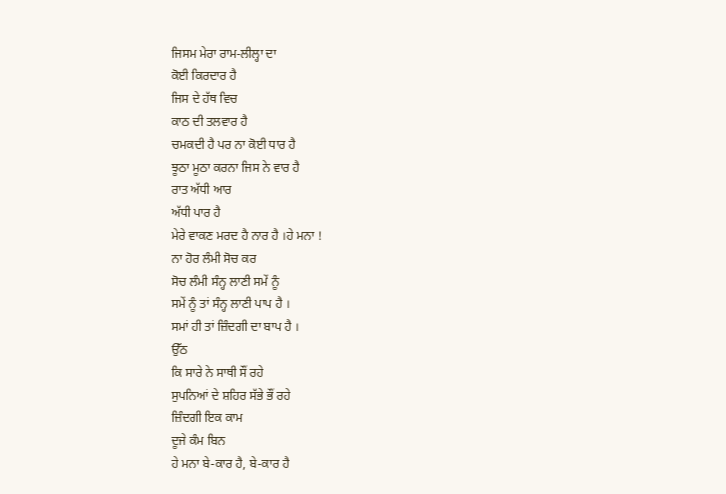ਜਿਸਮ ਮੇਰਾ ਰਾਮ-ਲੀਲ੍ਹਾ ਦਾ
ਕੋਈ ਕਿਰਦਾਰ ਹੈ
ਜਿਸ ਦੇ ਹੱਥ ਵਿਚ
ਕਾਠ ਦੀ ਤਲਵਾਰ ਹੈ
ਚਮਕਦੀ ਹੈ ਪਰ ਨਾ ਕੋਈ ਧਾਰ ਹੈ
ਝੂਠਾ ਮੂਠਾ ਕਰਨਾ ਜਿਸ ਨੇ ਵਾਰ ਹੈ
ਰਾਤ ਅੱਧੀ ਆਰ
ਅੱਧੀ ਪਾਰ ਹੈ
ਮੇਰੇ ਵਾਕਣ ਮਰਦ ਹੈ ਨਾਰ ਹੈ ।ਹੇ ਮਨਾ !
ਨਾ ਹੋਰ ਲੰਮੀ ਸੋਚ ਕਰ
ਸੋਚ ਲੰਮੀ ਸੰਨ੍ਹ ਲਾਣੀ ਸਮੇਂ ਨੂੰ
ਸਮੇਂ ਨੂੰ ਤਾਂ ਸੰਨ੍ਹ ਲਾਣੀ ਪਾਪ ਹੈ ।
ਸਮਾਂ ਹੀ ਤਾਂ ਜ਼ਿੰਦਗੀ ਦਾ ਬਾਪ ਹੈ ।
ਉੱਠ
ਕਿ ਸਾਰੇ ਨੇ ਸਾਥੀ ਸੌਂ ਰਹੇ
ਸੁਪਨਿਆਂ ਦੇ ਸ਼ਹਿਰ ਸੱਭੇ ਭੌਂ ਰਹੇ
ਜ਼ਿੰਦਗੀ ਇਕ ਕਾਮ
ਦੂਜੇ ਕੰਮ ਬਿਨ
ਹੇ ਮਨਾ ਬੇ-ਕਾਰ ਹੈ, ਬੇ-ਕਾਰ ਹੈ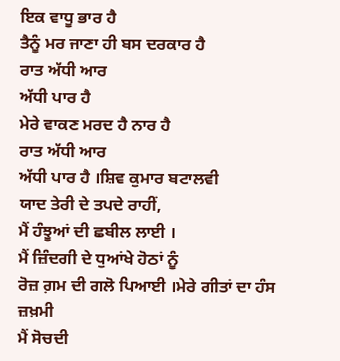ਇਕ ਵਾਧੂ ਭਾਰ ਹੈ
ਤੈਨੂੰ ਮਰ ਜਾਣਾ ਹੀ ਬਸ ਦਰਕਾਰ ਹੈ
ਰਾਤ ਅੱਧੀ ਆਰ
ਅੱਧੀ ਪਾਰ ਹੈ
ਮੇਰੇ ਵਾਕਣ ਮਰਦ ਹੈ ਨਾਰ ਹੈ
ਰਾਤ ਅੱਧੀ ਆਰ
ਅੱਧੀ ਪਾਰ ਹੈ ।ਸ਼ਿਵ ਕੁਮਾਰ ਬਟਾਲਵੀ
ਯਾਦ ਤੇਰੀ ਦੇ ਤਪਦੇ ਰਾਹੀਂ,
ਮੈਂ ਹੰਝੂਆਂ ਦੀ ਛਬੀਲ ਲਾਈ ।
ਮੈਂ ਜ਼ਿੰਦਗੀ ਦੇ ਧੁਆਂਖੇ ਹੋਠਾਂ ਨੂੰ
ਰੋਜ਼ ਗ਼ਮ ਦੀ ਗਲੋ ਪਿਆਈ ।ਮੇਰੇ ਗੀਤਾਂ ਦਾ ਹੰਸ ਜ਼ਖ਼ਮੀ
ਮੈਂ ਸੋਚਦੀ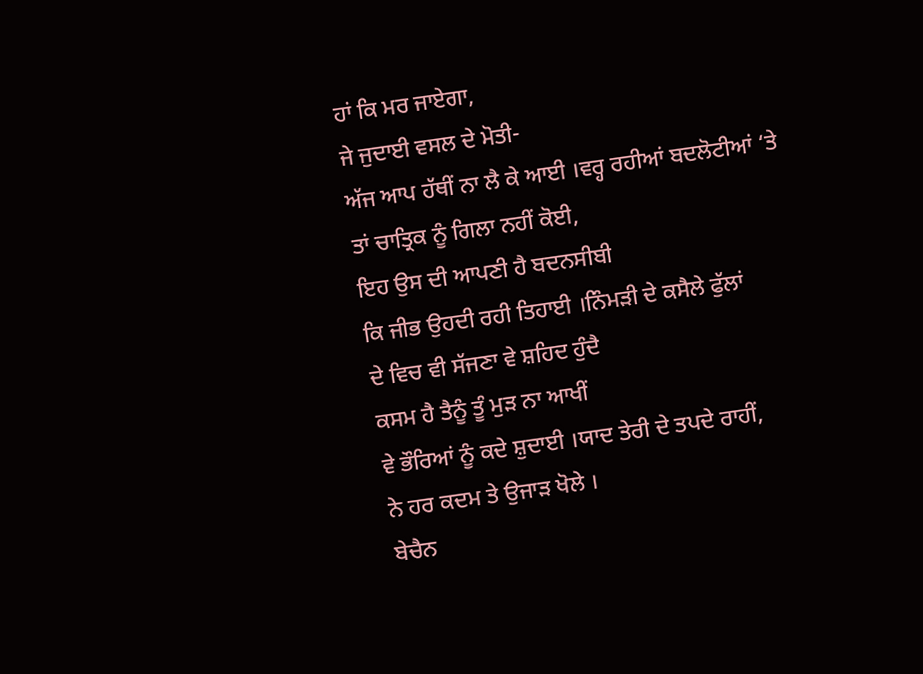ਹਾਂ ਕਿ ਮਰ ਜਾਏਗਾ,
ਜੇ ਜੁਦਾਈ ਵਸਲ ਦੇ ਮੋਤੀ-
ਅੱਜ ਆਪ ਹੱਥੀਂ ਨਾ ਲੈ ਕੇ ਆਈ ।ਵਰ੍ਹ ਰਹੀਆਂ ਬਦਲੋਟੀਆਂ ‘ਤੇ
ਤਾਂ ਚਾਤ੍ਰਿਕ ਨੂੰ ਗਿਲਾ ਨਹੀਂ ਕੋਈ,
ਇਹ ਉਸ ਦੀ ਆਪਣੀ ਹੈ ਬਦਨਸੀਬੀ
ਕਿ ਜੀਭ ਉਹਦੀ ਰਹੀ ਤਿਹਾਈ ।ਨਿੰਮੜੀ ਦੇ ਕਸੈਲੇ ਫੁੱਲਾਂ
ਦੇ ਵਿਚ ਵੀ ਸੱਜਣਾ ਵੇ ਸ਼ਹਿਦ ਹੁੰਦੈ
ਕਸਮ ਹੈ ਤੈਨੂੰ ਤੂੰ ਮੁੜ ਨਾ ਆਖੀਂ
ਵੇ ਭੌਰਿਆਂ ਨੂੰ ਕਦੇ ਸ਼ੁਦਾਈ ।ਯਾਦ ਤੇਰੀ ਦੇ ਤਪਦੇ ਰਾਹੀਂ,
ਨੇ ਹਰ ਕਦਮ ਤੇ ਉਜਾੜ ਖੋਲੇ ।
ਬੇਚੈਨ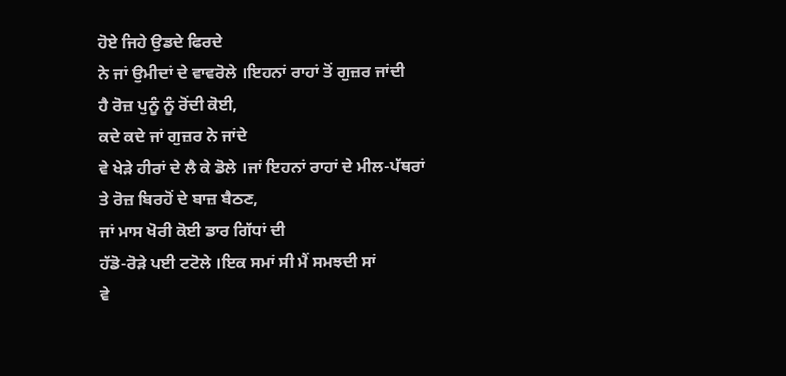ਹੋਏ ਜਿਹੇ ਉਡਦੇ ਫਿਰਦੇ
ਨੇ ਜਾਂ ਉਮੀਦਾਂ ਦੇ ਵਾਵਰੋਲੇ ।ਇਹਨਾਂ ਰਾਹਾਂ ਤੋਂ ਗੁਜ਼ਰ ਜਾਂਦੀ
ਹੈ ਰੋਜ਼ ਪੁਨੂੰ ਨੂੰ ਰੋਂਦੀ ਕੋਈ,
ਕਦੇ ਕਦੇ ਜਾਂ ਗੁਜ਼ਰ ਨੇ ਜਾਂਦੇ
ਵੇ ਖੇੜੇ ਹੀਰਾਂ ਦੇ ਲੈ ਕੇ ਡੋਲੇ ।ਜਾਂ ਇਹਨਾਂ ਰਾਹਾਂ ਦੇ ਮੀਲ-ਪੱਥਰਾਂ
ਤੇ ਰੋਜ਼ ਬਿਰਹੋਂ ਦੇ ਬਾਜ਼ ਬੈਠਣ,
ਜਾਂ ਮਾਸ ਖੋਰੀ ਕੋਈ ਡਾਰ ਗਿੱਧਾਂ ਦੀ
ਹੱਡੋ-ਰੋੜੇ ਪਈ ਟਟੋਲੇ ।ਇਕ ਸਮਾਂ ਸੀ ਮੈਂ ਸਮਝਦੀ ਸਾਂ
ਵੇ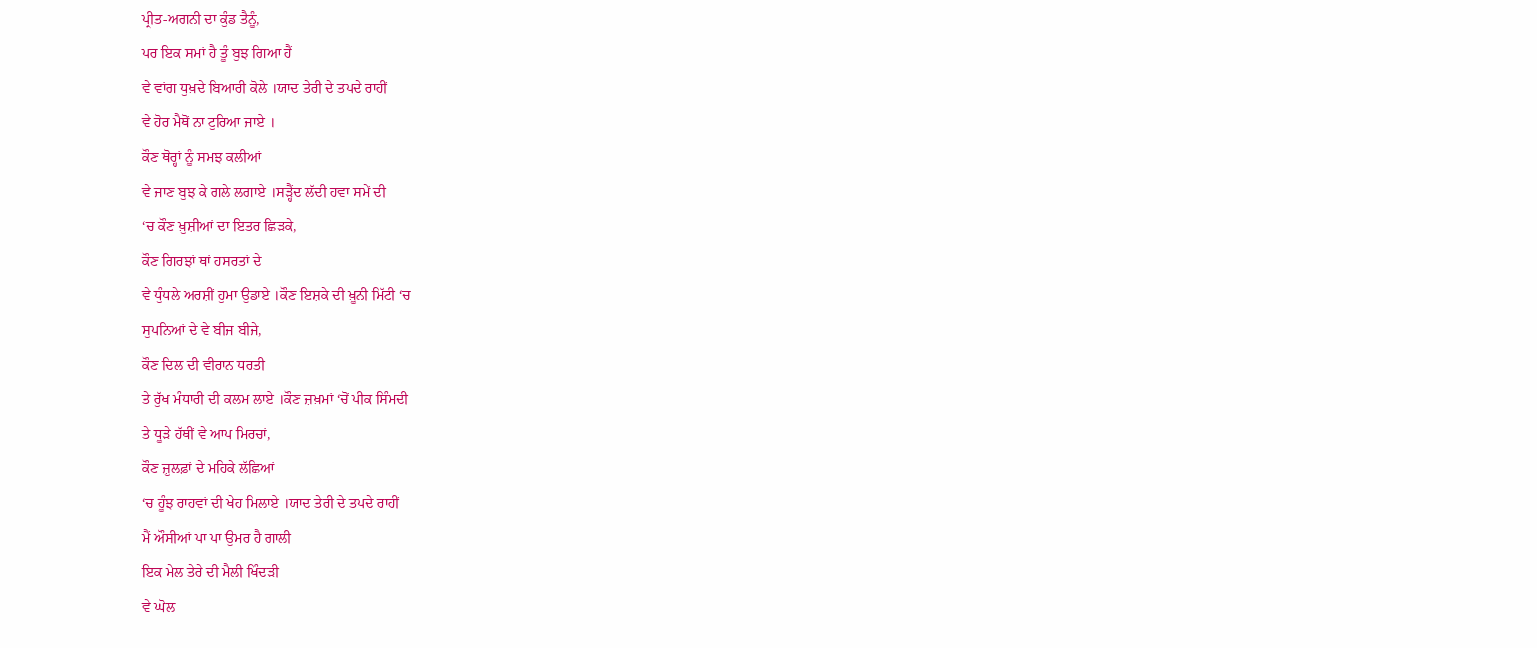ਪ੍ਰੀਤ-ਅਗਨੀ ਦਾ ਕੁੰਡ ਤੈਨੂੰ,
ਪਰ ਇਕ ਸਮਾਂ ਹੈ ਤੂੰ ਬੁਝ ਗਿਆ ਹੈਂ
ਵੇ ਵਾਂਗ ਧੁਖ਼ਦੇ ਬਿਆਰੀ ਕੋਲੇ ।ਯਾਦ ਤੇਰੀ ਦੇ ਤਪਦੇ ਰਾਹੀਂ
ਵੇ ਹੋਰ ਮੈਥੋਂ ਨਾ ਟੁਰਿਆ ਜਾਏ ।
ਕੌਣ ਥੋਰ੍ਹਾਂ ਨੂੰ ਸਮਝ ਕਲੀਆਂ
ਵੇ ਜਾਣ ਬੁਝ ਕੇ ਗਲੇ ਲਗਾਏ ।ਸੜ੍ਹੈਂਦ ਲੱਦੀ ਹਵਾ ਸਮੇਂ ਦੀ
‘ਚ ਕੌਣ ਖ਼ੁਸ਼ੀਆਂ ਦਾ ਇਤਰ ਛਿੜਕੇ,
ਕੌਣ ਗਿਰਝਾਂ ਥਾਂ ਹਸਰਤਾਂ ਦੇ
ਵੇ ਧੁੰਧਲੇ ਅਰਸ਼ੀਂ ਹੁਮਾ ਉਡਾਏ ।ਕੌਣ ਇਸ਼ਕੇ ਦੀ ਖ਼ੂਨੀ ਮਿੱਟੀ ‘ਚ
ਸੁਪਨਿਆਂ ਦੇ ਵੇ ਬੀਜ ਬੀਜੇ,
ਕੌਣ ਦਿਲ ਦੀ ਵੀਰਾਨ ਧਰਤੀ
ਤੇ ਰੁੱਖ ਮੰਧਾਰੀ ਦੀ ਕਲਮ ਲਾਏ ।ਕੌਣ ਜ਼ਖ਼ਮਾਂ ‘ਚੋਂ ਪੀਕ ਸਿੰਮਦੀ
ਤੇ ਧੂੜੇ ਹੱਥੀਂ ਵੇ ਆਪ ਮਿਰਚਾਂ,
ਕੌਣ ਜ਼ੁਲਫ਼ਾਂ ਦੇ ਮਹਿਕੇ ਲੱਛਿਆਂ
‘ਚ ਹੂੰਝ ਰਾਹਵਾਂ ਦੀ ਖੇਹ ਮਿਲਾਏ ।ਯਾਦ ਤੇਰੀ ਦੇ ਤਪਦੇ ਰਾਹੀਂ
ਮੈਂ ਔਸੀਆਂ ਪਾ ਪਾ ਉਮਰ ਹੈ ਗਾਲੀ
ਇਕ ਮੇਲ ਤੇਰੇ ਦੀ ਮੈਲੀ ਖਿੰਦੜੀ
ਵੇ ਘੋਲ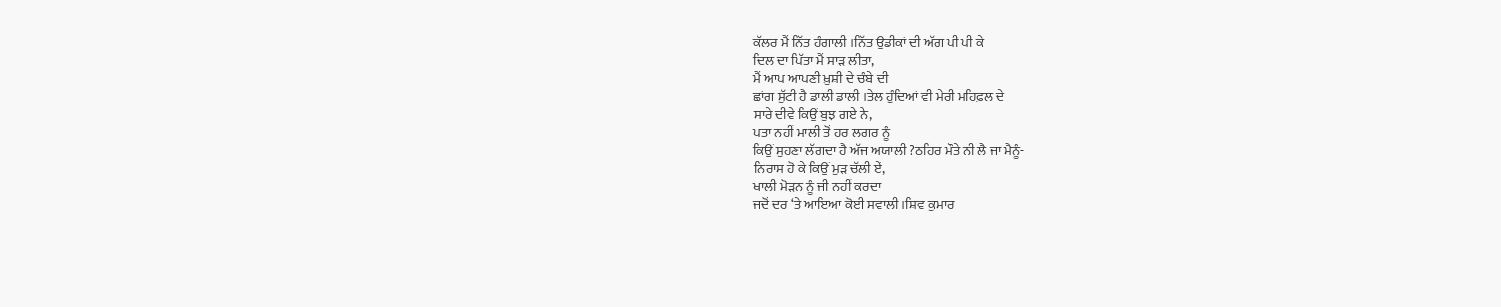ਕੱਲਰ ਮੈਂ ਨਿੱਤ ਹੰਗਾਲੀ ।ਨਿੱਤ ਉਡੀਕਾਂ ਦੀ ਅੱਗ ਪੀ ਪੀ ਕੇ
ਦਿਲ ਦਾ ਪਿੱਤਾ ਮੈਂ ਸਾੜ ਲੀਤਾ,
ਮੈਂ ਆਪ ਆਪਣੀ ਖ਼ੁਸ਼ੀ ਦੇ ਚੰਬੇ ਦੀ
ਛਾਂਗ ਸੁੱਟੀ ਹੈ ਡਾਲੀ ਡਾਲੀ ।ਤੇਲ ਹੁੰਦਿਆਂ ਵੀ ਮੇਰੀ ਮਹਿਫ਼ਲ ਦੇ
ਸਾਰੇ ਦੀਵੇ ਕਿਉਂ ਬੁਝ ਗਏ ਨੇ,
ਪਤਾ ਨਹੀਂ ਮਾਲੀ ਤੋਂ ਹਰ ਲਗਰ ਨੂੰ
ਕਿਉਂ ਸੁਹਣਾ ਲੱਗਦਾ ਹੈ ਅੱਜ ਅਯਾਲੀ ?ਠਹਿਰ ਮੌਤੇ ਨੀ ਲੈ ਜਾ ਮੈਨੂੰ-
ਨਿਰਾਸ ਹੋ ਕੇ ਕਿਉਂ ਮੁੜ ਚੱਲੀ ਏਂ,
ਖਾਲੀ ਮੋੜਨ ਨੂੰ ਜੀ ਨਹੀਂ ਕਰਦਾ
ਜਦੋਂ ਦਰ ‘ਤੇ ਆਇਆ ਕੋਈ ਸਵਾਲੀ ।ਸ਼ਿਵ ਕੁਮਾਰ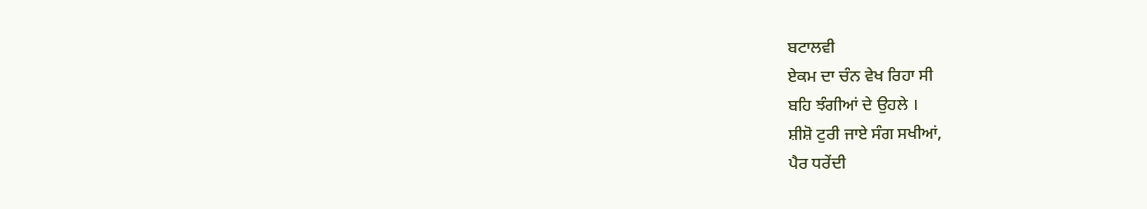ਬਟਾਲਵੀ
ਏਕਮ ਦਾ ਚੰਨ ਵੇਖ ਰਿਹਾ ਸੀ
ਬਹਿ ਝੰਗੀਆਂ ਦੇ ਉਹਲੇ ।
ਸ਼ੀਸ਼ੋ ਟੁਰੀ ਜਾਏ ਸੰਗ ਸਖੀਆਂ,
ਪੈਰ ਧਰੇਂਦੀ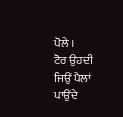ਪੋਲੇ ।
ਟੋਰ ਉਹਦੀ ਜਿਉਂ ਪੈਲਾਂ ਪਾਉਂਦੇ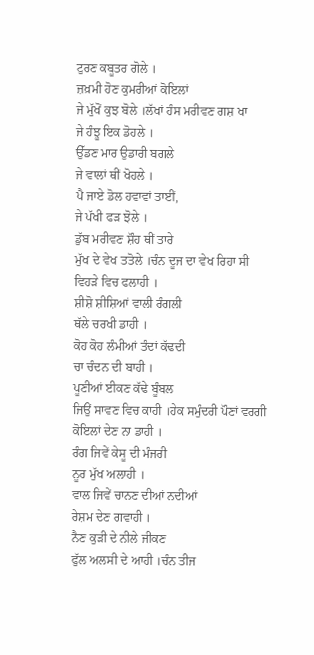ਟੁਰਣ ਕਬੂਤਰ ਗੋਲੇ ।
ਜ਼ਖ਼ਮੀ ਹੋਣ ਕੁਮਰੀਆਂ ਕੋਇਲਾਂ
ਜੇ ਮੁੱਖੋਂ ਕੁਝ ਬੋਲੇ ।ਲੱਖਾਂ ਹੰਸ ਮਰੀਵਣ ਗਸ਼ ਖਾ
ਜੇ ਹੰਝੂ ਇਕ ਡੋਹਲੇ ।
ਉੱਡਣ ਮਾਰ ਉਡਾਰੀ ਬਗਲੇ
ਜੇ ਵਾਲਾਂ ਥੀਂ ਖੋਹਲੇ ।
ਪੈ ਜਾਏ ਡੋਲ ਹਵਾਵਾਂ ਤਾਈਂ,
ਜੇ ਪੱਖੀ ਫੜ ਝੋਲੇ ।
ਡੁੱਬ ਮਰੀਵਣ ਸ਼ੌਹ ਥੀਂ ਤਾਰੇ
ਮੁੱਖ ਦੇ ਵੇਖ ਤਤੋਲੇ ।ਚੰਨ ਦੂਜ ਦਾ ਵੇਖ ਰਿਹਾ ਸੀ
ਵਿਹੜੇ ਵਿਚ ਫਲਾਹੀ ।
ਸ਼ੀਸ਼ੋ ਸ਼ੀਸ਼ਿਆਂ ਵਾਲੀ ਰੰਗਲੀ
ਥੱਲੇ ਚਰਖੀ ਡਾਹੀ ।
ਕੋਹ ਕੋਹ ਲੰਮੀਆਂ ਤੰਦਾਂ ਕੱਢਦੀ
ਚਾ ਚੰਦਨ ਦੀ ਬਾਹੀ ।
ਪੂਣੀਆਂ ਈਕਣ ਕੱਢੇ ਬੂੰਬਲ
ਜਿਉਂ ਸਾਵਣ ਵਿਚ ਕਾਹੀ ।ਹੇਕ ਸਮੁੰਦਰੀ ਪੌਣਾਂ ਵਰਗੀ
ਕੋਇਲਾਂ ਦੇਣ ਨਾ ਡਾਹੀ ।
ਰੰਗ ਜਿਵੇਂ ਕੇਸੂ ਦੀ ਮੰਜਰੀ
ਨੂਰ ਮੁੱਖ ਅਲਾਹੀ ।
ਵਾਲ ਜਿਵੇਂ ਚਾਨਣ ਦੀਆਂ ਨਦੀਆਂ
ਰੇਸ਼ਮ ਦੇਣ ਗਵਾਹੀ ।
ਨੈਣ ਕੁੜੀ ਦੇ ਨੀਲੇ ਜੀਕਣ
ਫੁੱਲ ਅਲਸੀ ਦੇ ਆਹੀ ।ਚੰਨ ਤੀਜ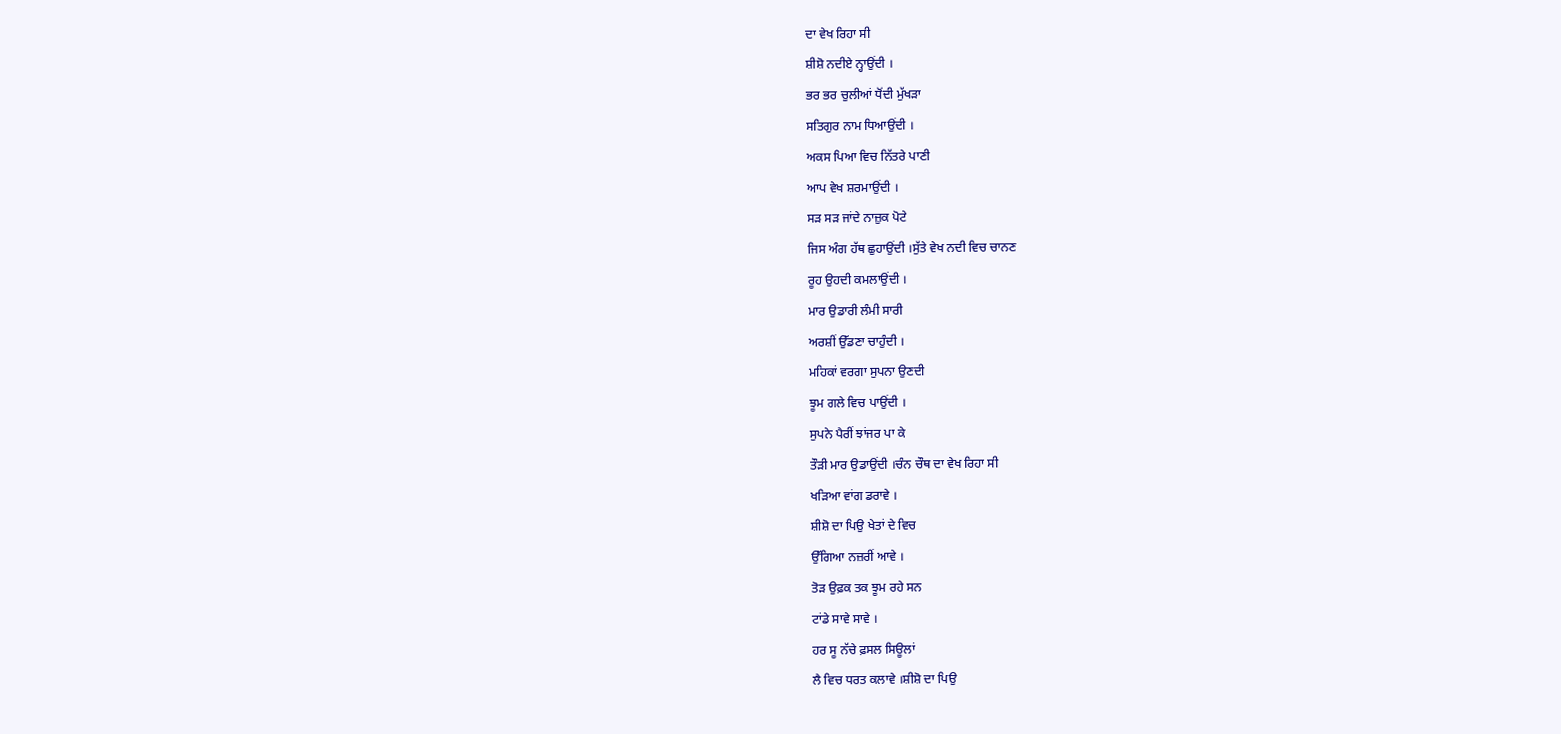ਦਾ ਵੇਖ ਰਿਹਾ ਸੀ
ਸ਼ੀਸ਼ੋ ਨਦੀਏ ਨ੍ਹਾਉਂਦੀ ।
ਭਰ ਭਰ ਚੁਲੀਆਂ ਧੋਂਦੀ ਮੁੱਖੜਾ
ਸਤਿਗੁਰ ਨਾਮ ਧਿਆਉਂਦੀ ।
ਅਕਸ ਪਿਆ ਵਿਚ ਨਿੱਤਰੇ ਪਾਣੀ
ਆਪ ਵੇਖ ਸ਼ਰਮਾਉਂਦੀ ।
ਸੜ ਸੜ ਜਾਂਦੇ ਨਾਜ਼ੁਕ ਪੋਟੇ
ਜਿਸ ਅੰਗ ਹੱਥ ਛੁਹਾਉਂਦੀ ।ਸੁੱਤੇ ਵੇਖ ਨਦੀ ਵਿਚ ਚਾਨਣ
ਰੂਹ ਉਹਦੀ ਕਮਲਾਉਂਦੀ ।
ਮਾਰ ਉਡਾਰੀ ਲੰਮੀ ਸਾਰੀ
ਅਰਸ਼ੀਂ ਉੱਡਣਾ ਚਾਹੁੰਦੀ ।
ਮਹਿਕਾਂ ਵਰਗਾ ਸੁਪਨਾ ਉਣਦੀ
ਝੂਮ ਗਲੇ ਵਿਚ ਪਾਉਂਦੀ ।
ਸੁਪਨੇ ਪੈਰੀਂ ਝਾਂਜਰ ਪਾ ਕੇ
ਤੌੜੀ ਮਾਰ ਉਡਾਉਂਦੀ ।ਚੰਨ ਚੌਥ ਦਾ ਵੇਖ ਰਿਹਾ ਸੀ
ਖੜਿਆ ਵਾਂਗ ਡਰਾਵੇ ।
ਸ਼ੀਸ਼ੋ ਦਾ ਪਿਉ ਖੇਤਾਂ ਦੇ ਵਿਚ
ਉੱਗਿਆ ਨਜ਼ਰੀਂ ਆਵੇ ।
ਤੋੜ ਉਫ਼ਕ ਤਕ ਝੂਮ ਰਹੇ ਸਨ
ਟਾਂਡੇ ਸਾਵੇ ਸਾਵੇ ।
ਹਰ ਸੂ ਨੱਚੇ ਫ਼ਸਲ ਸਿਊਲਾਂ
ਲੈ ਵਿਚ ਧਰਤ ਕਲਾਵੇ ।ਸ਼ੀਸ਼ੋ ਦਾ ਪਿਉ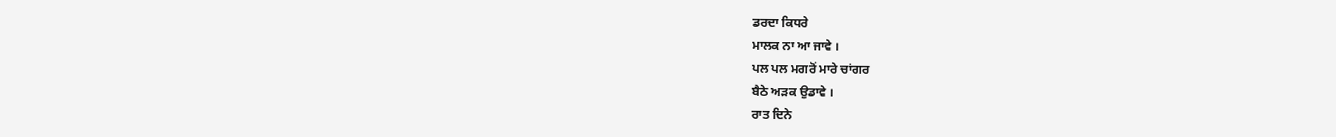ਡਰਦਾ ਕਿਧਰੇ
ਮਾਲਕ ਨਾ ਆ ਜਾਵੇ ।
ਪਲ ਪਲ ਮਗਰੋਂ ਮਾਰੇ ਚਾਂਗਰ
ਬੈਠੇ ਅੜਕ ਉਡਾਵੇ ।
ਰਾਤ ਦਿਨੇ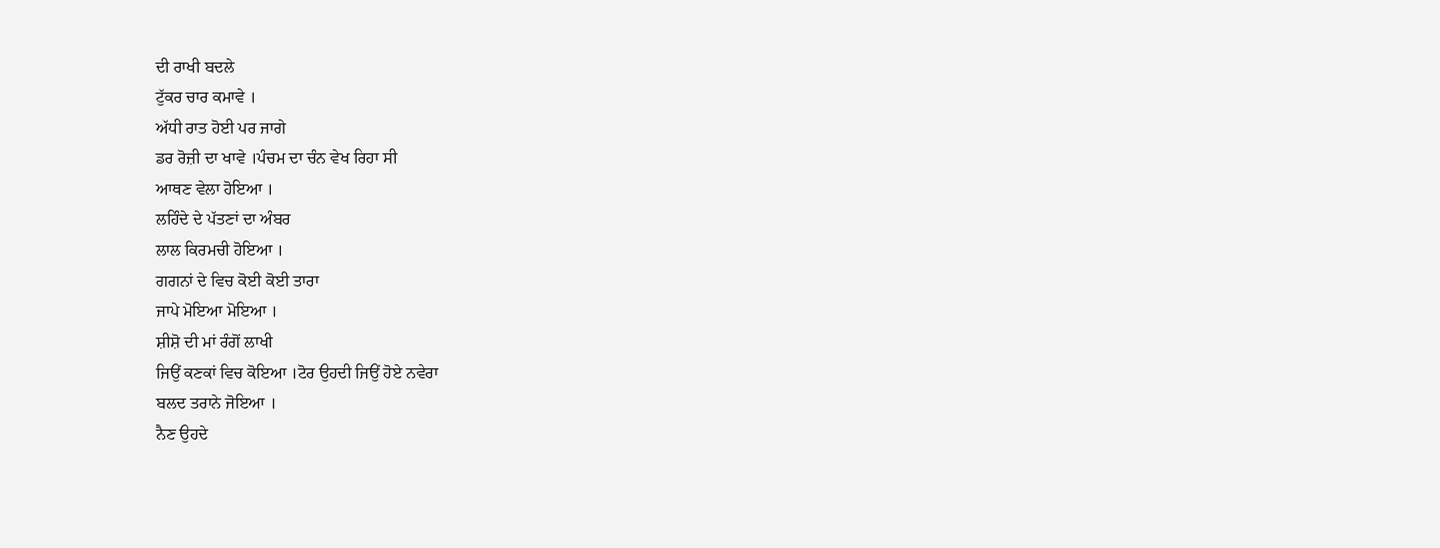ਦੀ ਰਾਖੀ ਬਦਲੇ
ਟੁੱਕਰ ਚਾਰ ਕਮਾਵੇ ।
ਅੱਧੀ ਰਾਤ ਹੋਈ ਪਰ ਜਾਗੇ
ਡਰ ਰੋਜ਼ੀ ਦਾ ਖਾਵੇ ।ਪੰਚਮ ਦਾ ਚੰਨ ਵੇਖ ਰਿਹਾ ਸੀ
ਆਥਣ ਵੇਲਾ ਹੋਇਆ ।
ਲਹਿੰਦੇ ਦੇ ਪੱਤਣਾਂ ਦਾ ਅੰਬਰ
ਲਾਲ ਕਿਰਮਚੀ ਹੋਇਆ ।
ਗਗਨਾਂ ਦੇ ਵਿਚ ਕੋਈ ਕੋਈ ਤਾਰਾ
ਜਾਪੇ ਮੋਇਆ ਮੋਇਆ ।
ਸ਼ੀਸ਼ੋ ਦੀ ਮਾਂ ਰੰਗੋਂ ਲਾਖੀ
ਜਿਉਂ ਕਣਕਾਂ ਵਿਚ ਕੋਇਆ ।ਟੋਰ ਉਹਦੀ ਜਿਉਂ ਹੋਏ ਨਵੇਰਾ
ਬਲਦ ਤਰਾਨੇ ਜੋਇਆ ।
ਨੈਣ ਉਹਦੇ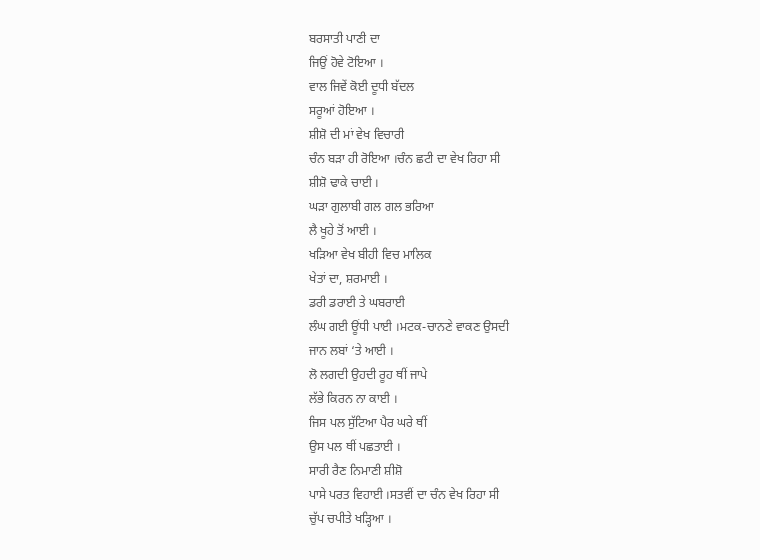ਬਰਸਾਤੀ ਪਾਣੀ ਦਾ
ਜਿਉਂ ਹੋਵੇ ਟੋਇਆ ।
ਵਾਲ ਜਿਵੇਂ ਕੋਈ ਦੂਧੀ ਬੱਦਲ
ਸਰੂਆਂ ਹੋਇਆ ।
ਸ਼ੀਸ਼ੋ ਦੀ ਮਾਂ ਵੇਖ ਵਿਚਾਰੀ
ਚੰਨ ਬੜਾ ਹੀ ਰੋਇਆ ।ਚੰਨ ਛਟੀ ਦਾ ਵੇਖ ਰਿਹਾ ਸੀ
ਸ਼ੀਸ਼ੋ ਢਾਕੇ ਚਾਈ ।
ਘੜਾ ਗੁਲਾਬੀ ਗਲ ਗਲ ਭਰਿਆ
ਲੈ ਖੂਹੇ ਤੋਂ ਆਈ ।
ਖੜਿਆ ਵੇਖ ਬੀਹੀ ਵਿਚ ਮਾਲਿਕ
ਖੇਤਾਂ ਦਾ, ਸ਼ਰਮਾਈ ।
ਡਰੀ ਡਰਾਈ ਤੇ ਘਬਰਾਈ
ਲੰਘ ਗਈ ਊਂਧੀ ਪਾਈ ।ਮਟਕ-ਚਾਨਣੇ ਵਾਕਣ ਉਸਦੀ
ਜਾਨ ਲਬਾਂ ‘ਤੇ ਆਈ ।
ਲੋ ਲਗਦੀ ਉਹਦੀ ਰੂਹ ਥੀਂ ਜਾਪੇ
ਲੱਭੇ ਕਿਰਨ ਨਾ ਕਾਈ ।
ਜਿਸ ਪਲ ਸੁੱਟਿਆ ਪੈਰ ਘਰੇ ਥੀਂ
ਉਸ ਪਲ ਥੀਂ ਪਛਤਾਈ ।
ਸਾਰੀ ਰੈਣ ਨਿਮਾਣੀ ਸ਼ੀਸ਼ੋ
ਪਾਸੇ ਪਰਤ ਵਿਹਾਈ ।ਸਤਵੀਂ ਦਾ ਚੰਨ ਵੇਖ ਰਿਹਾ ਸੀ
ਚੁੱਪ ਚਪੀਤੇ ਖੜ੍ਹਿਆ ।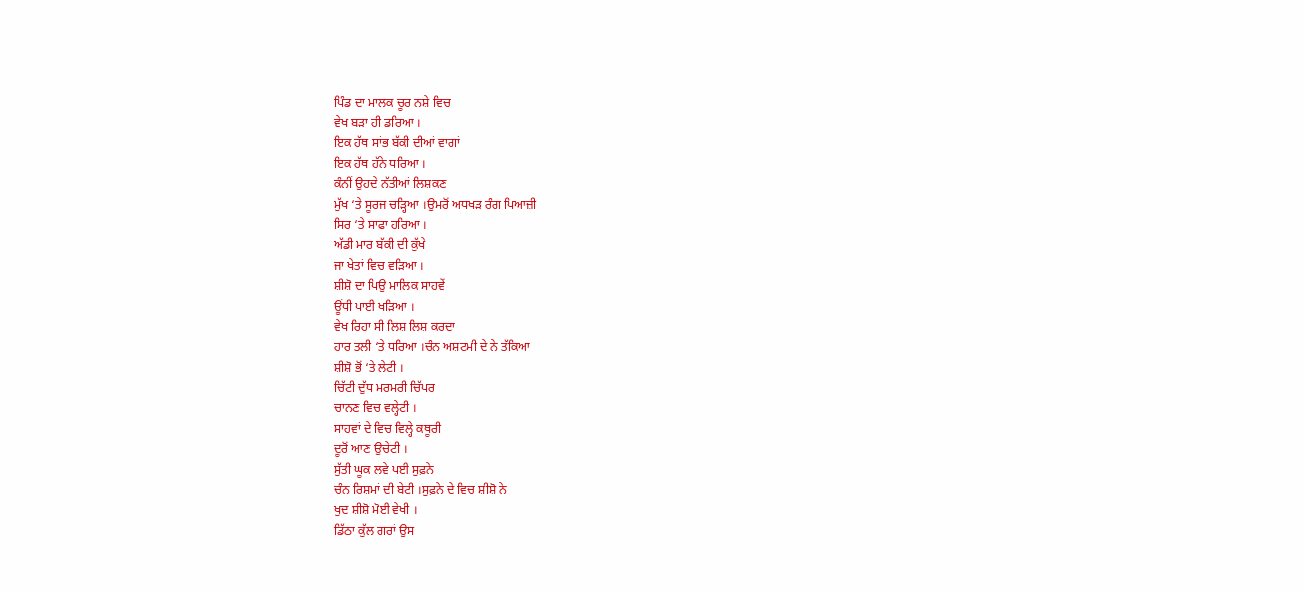ਪਿੰਡ ਦਾ ਮਾਲਕ ਚੂਰ ਨਸ਼ੇ ਵਿਚ
ਵੇਖ ਬੜਾ ਹੀ ਡਰਿਆ ।
ਇਕ ਹੱਥ ਸਾਂਭ ਬੱਕੀ ਦੀਆਂ ਵਾਗਾਂ
ਇਕ ਹੱਥ ਹੱਨੇ ਧਰਿਆ ।
ਕੰਨੀਂ ਉਹਦੇ ਨੱਤੀਆਂ ਲਿਸ਼ਕਣ
ਮੁੱਖ ‘ਤੇ ਸੂਰਜ ਚੜ੍ਹਿਆ ।ਉਮਰੋਂ ਅਧਖੜ ਰੰਗ ਪਿਆਜ਼ੀ
ਸਿਰ ‘ਤੇ ਸਾਫਾ ਹਰਿਆ ।
ਅੱਡੀ ਮਾਰ ਬੱਕੀ ਦੀ ਕੁੱਖੇ
ਜਾ ਖੇਤਾਂ ਵਿਚ ਵੜਿਆ ।
ਸ਼ੀਸ਼ੋ ਦਾ ਪਿਉ ਮਾਲਿਕ ਸਾਹਵੇਂ
ਊਂਧੀ ਪਾਈ ਖੜਿਆ ।
ਵੇਖ ਰਿਹਾ ਸੀ ਲਿਸ਼ ਲਿਸ਼ ਕਰਦਾ
ਹਾਰ ਤਲੀ ‘ਤੇ ਧਰਿਆ ।ਚੰਨ ਅਸ਼ਟਮੀ ਦੇ ਨੇ ਤੱਕਿਆ
ਸ਼ੀਸ਼ੋ ਭੋਂ ‘ਤੇ ਲੇਟੀ ।
ਚਿੱਟੀ ਦੁੱਧ ਮਰਮਰੀ ਚਿੱਪਰ
ਚਾਨਣ ਵਿਚ ਵਲ੍ਹੇਟੀ ।
ਸਾਹਵਾਂ ਦੇ ਵਿਚ ਵਿਲ੍ਹੇ ਕਥੂਰੀ
ਦੂਰੋਂ ਆਣ ਉਚੇਟੀ ।
ਸੁੱਤੀ ਘੂਕ ਲਵੇ ਪਈ ਸੁਫ਼ਨੇ
ਚੰਨ ਰਿਸ਼ਮਾਂ ਦੀ ਬੇਟੀ ।ਸੁਫ਼ਨੇ ਦੇ ਵਿਚ ਸ਼ੀਸ਼ੋ ਨੇ
ਖੁਦ ਸ਼ੀਸ਼ੋ ਮੋਈ ਵੇਖੀ ।
ਡਿੱਠਾ ਕੁੱਲ ਗਰਾਂ ਉਸ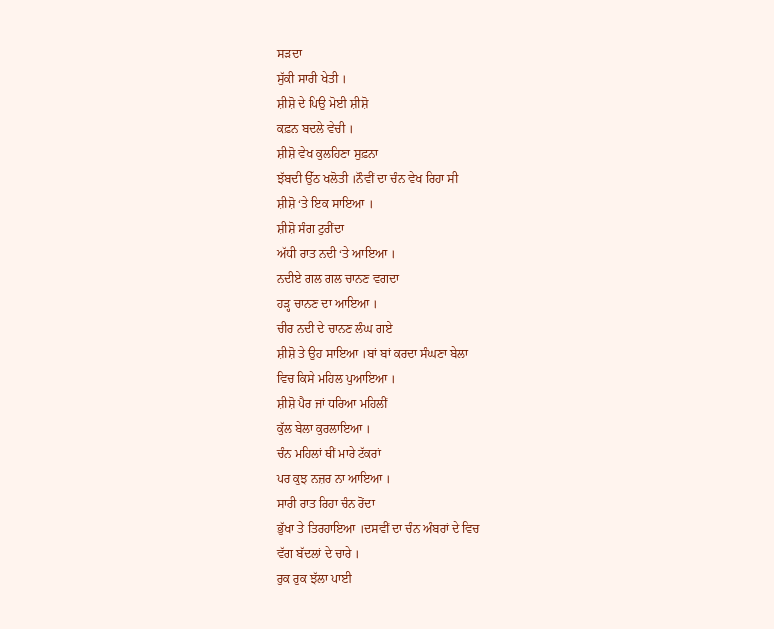ਸੜਦਾ
ਸੁੱਕੀ ਸਾਰੀ ਖੇਤੀ ।
ਸ਼ੀਸ਼ੋ ਦੇ ਪਿਉ ਮੋਈ ਸ਼ੀਸ਼ੋ
ਕਫ਼ਨ ਬਦਲੇ ਵੇਚੀ ।
ਸ਼ੀਸ਼ੋ ਵੇਖ ਕੁਲਹਿਣਾ ਸੁਫ਼ਨਾ
ਝੱਬਦੀ ਉੱਠ ਖਲੋਤੀ ।ਨੌਵੀਂ ਦਾ ਚੰਨ ਵੇਖ ਰਿਹਾ ਸੀ
ਸ਼ੀਸ਼ੋ ‘ਤੇ ਇਕ ਸਾਇਆ ।
ਸ਼ੀਸ਼ੋ ਸੰਗ ਟੁਰੀਂਦਾ
ਅੱਧੀ ਰਾਤ ਨਦੀ ‘ਤੇ ਆਇਆ ।
ਨਦੀਏ ਗਲ ਗਲ ਚਾਨਣ ਵਗਦਾ
ਹੜ੍ਹ ਚਾਨਣ ਦਾ ਆਇਆ ।
ਚੀਰ ਨਦੀ ਦੇ ਚਾਨਣ ਲੰਘ ਗਏ
ਸ਼ੀਸ਼ੋ ਤੇ ਉਹ ਸਾਇਆ ।ਬਾਂ ਬਾਂ ਕਰਦਾ ਸੰਘਣਾ ਬੇਲਾ
ਵਿਚ ਕਿਸੇ ਮਹਿਲ ਪੁਆਇਆ ।
ਸ਼ੀਸ਼ੋ ਪੈਰ ਜਾਂ ਧਰਿਆ ਮਹਿਲੀਂ
ਕੁੱਲ ਬੇਲਾ ਕੁਰਲਾਇਆ ।
ਚੰਨ ਮਹਿਲਾਂ ਥੀਂ ਮਾਰੇ ਟੱਕਰਾਂ
ਪਰ ਕੁਝ ਨਜ਼ਰ ਨਾ ਆਇਆ ।
ਸਾਰੀ ਰਾਤ ਰਿਹਾ ਚੰਨ ਰੋਂਦਾ
ਭੁੱਖਾ ਤੇ ਤਿਰਹਾਇਆ ।ਦਸਵੀਂ ਦਾ ਚੰਨ ਅੰਬਰਾਂ ਦੇ ਵਿਚ
ਵੱਗ ਬੱਦਲਾਂ ਦੇ ਚਾਰੇ ।
ਰੁਕ ਰੁਕ ਝੱਲਾ ਪਾਈ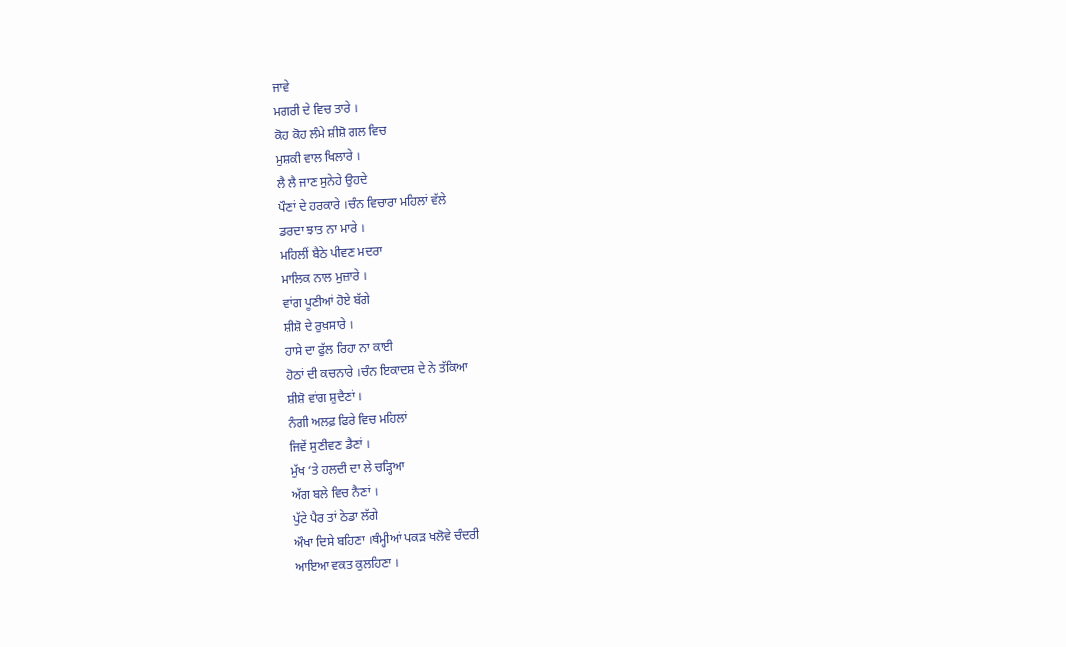ਜਾਵੇ
ਮਗਰੀ ਦੇ ਵਿਚ ਤਾਰੇ ।
ਕੋਹ ਕੋਹ ਲੰਮੇ ਸ਼ੀਸ਼ੋ ਗਲ ਵਿਚ
ਮੁਸ਼ਕੀ ਵਾਲ ਖਿਲਾਰੇ ।
ਲੈ ਲੈ ਜਾਣ ਸੁਨੇਹੇ ਉਹਦੇ
ਪੌਣਾਂ ਦੇ ਹਰਕਾਰੇ ।ਚੰਨ ਵਿਚਾਰਾ ਮਹਿਲਾਂ ਵੱਲੇ
ਡਰਦਾ ਝਾਤ ਨਾ ਮਾਰੇ ।
ਮਹਿਲੀਂ ਬੈਠੇ ਪੀਵਣ ਮਦਰਾ
ਮਾਲਿਕ ਨਾਲ ਮੁਜ਼ਾਰੇ ।
ਵਾਂਗ ਪੂਣੀਆਂ ਹੋਏ ਬੱਗੇ
ਸ਼ੀਸ਼ੋ ਦੇ ਰੁਖ਼ਸਾਰੇ ।
ਹਾਸੇ ਦਾ ਫੁੱਲ ਰਿਹਾ ਨਾ ਕਾਈ
ਹੋਠਾਂ ਦੀ ਕਚਨਾਰੇ ।ਚੰਨ ਇਕਾਦਸ਼ ਦੇ ਨੇ ਤੱਕਿਆ
ਸ਼ੀਸ਼ੋ ਵਾਂਗ ਸ਼ੁਦੈਣਾਂ ।
ਨੰਗੀ ਅਲਫ਼ ਫਿਰੇ ਵਿਚ ਮਹਿਲਾਂ
ਜਿਵੇਂ ਸੁਣੀਵਣ ਡੈਣਾਂ ।
ਮੁੱਖ ‘ਤੇ ਹਲਦੀ ਦਾ ਲੇ ਚੜ੍ਹਿਆ
ਅੱਗ ਬਲੇ ਵਿਚ ਨੈਣਾਂ ।
ਪੁੱਟੇ ਪੈਰ ਤਾਂ ਠੇਡਾ ਲੱਗੇ
ਔਖਾ ਦਿਸੇ ਬਹਿਣਾ ।ਥੰਮ੍ਹੀਆਂ ਪਕੜ ਖਲੋਵੇ ਚੰਦਰੀ
ਆਇਆ ਵਕਤ ਕੁਲਹਿਣਾ ।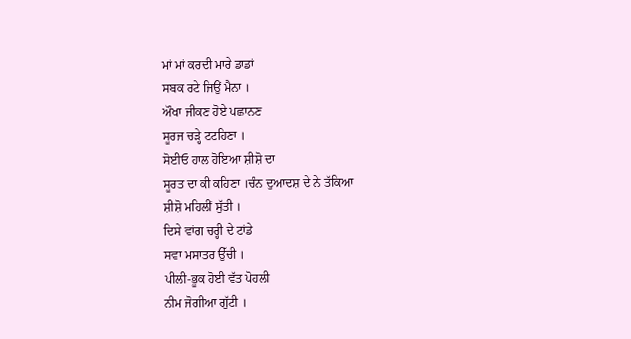ਮਾਂ ਮਾਂ ਕਰਦੀ ਮਾਰੇ ਡਾਡਾਂ
ਸਬਕ ਰਟੇ ਜਿਉਂ ਮੈਨਾ ।
ਔਖਾ ਜੀਕਣ ਹੋਏ ਪਛਾਨਣ
ਸੂਰਜ ਚੜ੍ਹੇ ਟਟਹਿਣਾ ।
ਸੋਈਓ ਹਾਲ ਹੋਇਆ ਸ਼ੀਸ਼ੋ ਦਾ
ਸੂਰਤ ਦਾ ਕੀ ਕਹਿਣਾ ।ਚੰਨ ਦੁਆਦਸ਼ ਦੇ ਨੇ ਤੱਕਿਆ
ਸ਼ੀਸ਼ੋ ਮਹਿਲੀਂ ਸੁੱਤੀ ।
ਦਿਸੇ ਵਾਂਗ ਚਰ੍ਹੀ ਦੇ ਟਾਂਡੇ
ਸਵਾ ਮਸਾਤਰ ਉੱਚੀ ।
ਪੀਲੀ-ਭੂਕ ਹੋਈ ਵੱਤ ਪੋਹਲੀ
ਨੀਮ ਜੋਗੀਆ ਗੁੱਟੀ ।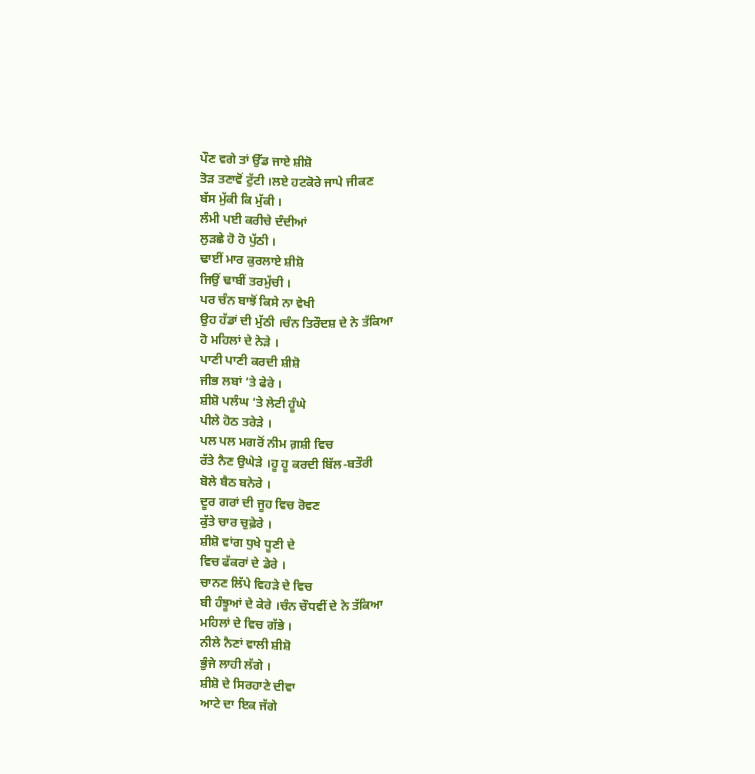ਪੌਣ ਵਗੇ ਤਾਂ ਉੱਡ ਜਾਏ ਸ਼ੀਸ਼ੋ
ਤੋੜ ਤਣਾਵੋਂ ਟੁੱਟੀ ।ਲਏ ਹਟਕੋਰੇ ਜਾਪੇ ਜੀਕਣ
ਬੱਸ ਮੁੱਕੀ ਕਿ ਮੁੱਕੀ ।
ਲੰਮੀ ਪਈ ਕਰੀਚੇ ਦੰਦੀਆਂ
ਲੁੜਛੇ ਹੋ ਹੋ ਪੁੱਠੀ ।
ਢਾਈਂ ਮਾਰ ਕੁਰਲਾਏ ਸ਼ੀਸ਼ੋ
ਜਿਉਂ ਢਾਬੀਂ ਤਰਮੁੱਚੀ ।
ਪਰ ਚੰਨ ਬਾਝੋਂ ਕਿਸੇ ਨਾ ਵੇਖੀ
ਉਹ ਹੱਡਾਂ ਦੀ ਮੁੱਠੀ ।ਚੰਨ ਤਿਰੌਦਸ਼ ਦੇ ਨੇ ਤੱਕਿਆ
ਹੋ ਮਹਿਲਾਂ ਦੇ ਨੇੜੇ ।
ਪਾਣੀ ਪਾਣੀ ਕਰਦੀ ਸ਼ੀਸ਼ੋ
ਜੀਭ ਲਬਾਂ ‘ਤੇ ਫੇਰੇ ।
ਸ਼ੀਸ਼ੋ ਪਲੰਘ ‘ਤੇ ਲੇਟੀ ਹੂੰਘੇ
ਪੀਲੇ ਹੋਠ ਤਰੇੜੇ ।
ਪਲ ਪਲ ਮਗਰੋਂ ਨੀਮ ਗ਼ਸ਼ੀ ਵਿਚ
ਰੱਤੇ ਨੈਣ ਉਘੇੜੇ ।ਹੂ ਹੂ ਕਰਦੀ ਬਿੱਲ-ਬਤੌਰੀ
ਬੋਲੇ ਬੈਠ ਬਨੇਰੇ ।
ਦੂਰ ਗਰਾਂ ਦੀ ਜੂਹ ਵਿਚ ਰੋਵਣ
ਕੁੱਤੇ ਚਾਰ ਚੁਫ਼ੇਰੇ ।
ਸ਼ੀਸ਼ੋ ਵਾਂਗ ਧੁਖੇ ਧੂਣੀ ਦੇ
ਵਿਚ ਫੱਕਰਾਂ ਦੇ ਡੇਰੇ ।
ਚਾਨਣ ਲਿੱਪੇ ਵਿਹੜੇ ਦੇ ਵਿਚ
ਬੀ ਹੰਝੂਆਂ ਦੇ ਕੇਰੇ ।ਚੰਨ ਚੌਧਵੀਂ ਦੇ ਨੇ ਤੱਕਿਆ
ਮਹਿਲਾਂ ਦੇ ਵਿਚ ਗੱਭੇ ।
ਨੀਲੇ ਨੈਣਾਂ ਵਾਲੀ ਸ਼ੀਸ਼ੋ
ਭੁੰਜੇ ਲਾਹੀ ਲੱਗੇ ।
ਸ਼ੀਸ਼ੋ ਦੇ ਸਿਰਹਾਣੇ ਦੀਵਾ
ਆਟੇ ਦਾ ਇਕ ਜੱਗੇ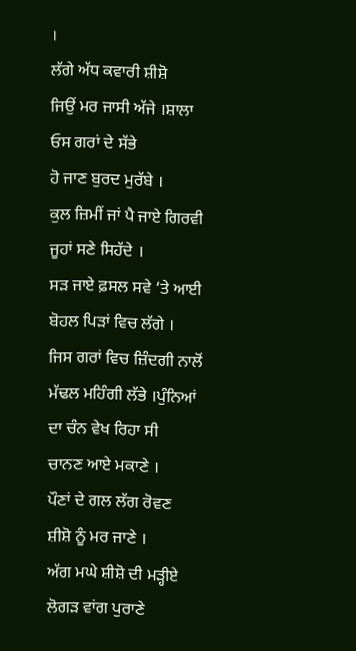।
ਲੱਗੇ ਅੱਧ ਕਵਾਰੀ ਸ਼ੀਸ਼ੋ
ਜਿਉਂ ਮਰ ਜਾਸੀ ਅੱਜੇ ।ਸ਼ਾਲਾ ਓਸ ਗਰਾਂ ਦੇ ਸੱਭੇ
ਹੋ ਜਾਣ ਬੁਰਦ ਮੁਰੱਬੇ ।
ਕੁਲ ਜ਼ਿਮੀਂ ਜਾਂ ਪੈ ਜਾਏ ਗਿਰਵੀ
ਜੂਹਾਂ ਸਣੇ ਸਿਹੱਦੇ ।
ਸੜ ਜਾਏ ਫ਼ਸਲ ਸਵੇ ‘ਤੇ ਆਈ
ਬੋਹਲ ਪਿੜਾਂ ਵਿਚ ਲੱਗੇ ।
ਜਿਸ ਗਰਾਂ ਵਿਚ ਜ਼ਿੰਦਗੀ ਨਾਲੋਂ
ਮੱਢਲ ਮਹਿੰਗੀ ਲੱਭੇ ।ਪੁੰਨਿਆਂ ਦਾ ਚੰਨ ਵੇਖ ਰਿਹਾ ਸੀ
ਚਾਨਣ ਆਏ ਮਕਾਣੇ ।
ਪੌਣਾਂ ਦੇ ਗਲ ਲੱਗ ਰੋਵਣ
ਸ਼ੀਸ਼ੋ ਨੂੰ ਮਰ ਜਾਣੇ ।
ਅੱਗ ਮਘੇ ਸ਼ੀਸ਼ੋ ਦੀ ਮੜ੍ਹੀਏ
ਲੋਗੜ ਵਾਂਗ ਪੁਰਾਣੇ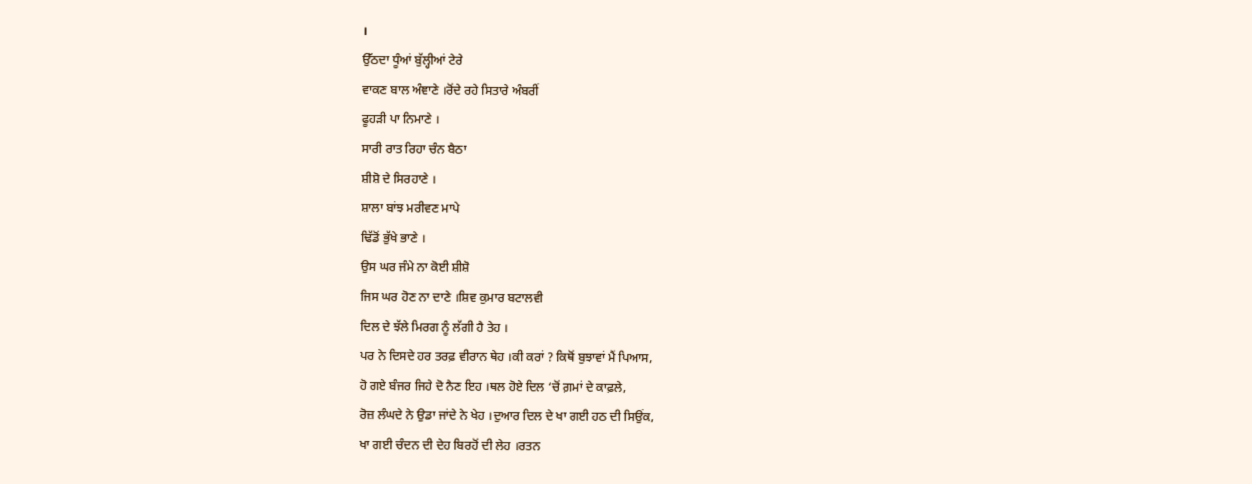।
ਉੱਠਦਾ ਧੂੰਆਂ ਬੁੱਲ੍ਹੀਆਂ ਟੇਰੇ
ਵਾਕਣ ਬਾਲ ਅੰਞਾਣੇ ।ਰੋਂਦੇ ਰਹੇ ਸਿਤਾਰੇ ਅੰਬਰੀਂ
ਫੂਹੜੀ ਪਾ ਨਿਮਾਣੇ ।
ਸਾਰੀ ਰਾਤ ਰਿਹਾ ਚੰਨ ਬੈਠਾ
ਸ਼ੀਸ਼ੋ ਦੇ ਸਿਰਹਾਣੇ ।
ਸ਼ਾਲਾ ਬਾਂਝ ਮਰੀਵਣ ਮਾਪੇ
ਢਿੱਡੋਂ ਭੁੱਖੇ ਭਾਣੇ ।
ਉਸ ਘਰ ਜੰਮੇ ਨਾ ਕੋਈ ਸ਼ੀਸ਼ੋ
ਜਿਸ ਘਰ ਹੋਣ ਨਾ ਦਾਣੇ ।ਸ਼ਿਵ ਕੁਮਾਰ ਬਟਾਲਵੀ
ਦਿਲ ਦੇ ਝੱਲੇ ਮਿਰਗ ਨੂੰ ਲੱਗੀ ਹੈ ਤੇਹ ।
ਪਰ ਨੇ ਦਿਸਦੇ ਹਰ ਤਰਫ਼ ਵੀਰਾਨ ਥੇਹ ।ਕੀ ਕਰਾਂ ? ਕਿਥੋਂ ਬੁਝਾਵਾਂ ਮੈਂ ਪਿਆਸ,
ਹੋ ਗਏ ਬੰਜਰ ਜਿਹੇ ਦੋ ਨੈਣ ਇਹ ।ਥਲ ਹੋਏ ਦਿਲ ‘ਚੋਂ ਗ਼ਮਾਂ ਦੇ ਕਾਫ਼ਲੇ,
ਰੋਜ਼ ਲੰਘਦੇ ਨੇ ਉਡਾ ਜਾਂਦੇ ਨੇ ਖੇਹ ।ਦੁਆਰ ਦਿਲ ਦੇ ਖਾ ਗਈ ਹਠ ਦੀ ਸਿਉਂਕ,
ਖਾ ਗਈ ਚੰਦਨ ਦੀ ਦੇਹ ਬਿਰਹੋਂ ਦੀ ਲੇਹ ।ਰਤਨ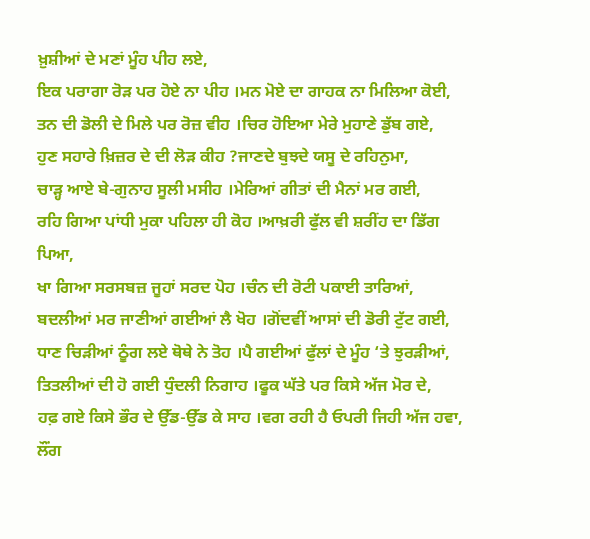ਖ਼ੁਸ਼ੀਆਂ ਦੇ ਮਣਾਂ ਮੂੰਹ ਪੀਹ ਲਏ,
ਇਕ ਪਰਾਗਾ ਰੋੜ ਪਰ ਹੋਏ ਨਾ ਪੀਹ ।ਮਨ ਮੋਏ ਦਾ ਗਾਹਕ ਨਾ ਮਿਲਿਆ ਕੋਈ,
ਤਨ ਦੀ ਡੋਲੀ ਦੇ ਮਿਲੇ ਪਰ ਰੋਜ਼ ਵੀਹ ।ਚਿਰ ਹੋਇਆ ਮੇਰੇ ਮੁਹਾਣੇ ਡੁੱਬ ਗਏ,
ਹੁਣ ਸਹਾਰੇ ਖ਼ਿਜ਼ਰ ਦੇ ਦੀ ਲੋੜ ਕੀਹ ?ਜਾਣਦੇ ਬੁਝਦੇ ਯਸੂ ਦੇ ਰਹਿਨੁਮਾ,
ਚਾੜ੍ਹ ਆਏ ਬੇ-ਗੁਨਾਹ ਸੂਲੀ ਮਸੀਹ ।ਮੇਰਿਆਂ ਗੀਤਾਂ ਦੀ ਮੈਨਾਂ ਮਰ ਗਈ,
ਰਹਿ ਗਿਆ ਪਾਂਧੀ ਮੁਕਾ ਪਹਿਲਾ ਹੀ ਕੋਹ ।ਆਖ਼ਰੀ ਫੁੱਲ ਵੀ ਸ਼ਰੀਂਹ ਦਾ ਡਿੱਗ ਪਿਆ,
ਖਾ ਗਿਆ ਸਰਸਬਜ਼ ਜੂਹਾਂ ਸਰਦ ਪੋਹ ।ਚੰਨ ਦੀ ਰੋਟੀ ਪਕਾਈ ਤਾਰਿਆਂ,
ਬਦਲੀਆਂ ਮਰ ਜਾਣੀਆਂ ਗਈਆਂ ਲੈ ਖੋਹ ।ਗੋਂਦਵੀਂ ਆਸਾਂ ਦੀ ਡੋਰੀ ਟੁੱਟ ਗਈ,
ਧਾਣ ਚਿੜੀਆਂ ਠੂੰਗ ਲਏ ਥੋਥੇ ਨੇ ਤੋਹ ।ਪੈ ਗਈਆਂ ਫੁੱਲਾਂ ਦੇ ਮੂੰਹ ‘ਤੇ ਝੁਰੜੀਆਂ,
ਤਿਤਲੀਆਂ ਦੀ ਹੋ ਗਈ ਧੁੰਦਲੀ ਨਿਗਾਹ ।ਫੂਕ ਘੱਤੇ ਪਰ ਕਿਸੇ ਅੱਜ ਮੋਰ ਦੇ,
ਹਫ਼ ਗਏ ਕਿਸੇ ਭੌਰ ਦੇ ਉੱਡ-ਉੱਡ ਕੇ ਸਾਹ ।ਵਗ ਰਹੀ ਹੈ ਓਪਰੀ ਜਿਹੀ ਅੱਜ ਹਵਾ,
ਲੌਂਗ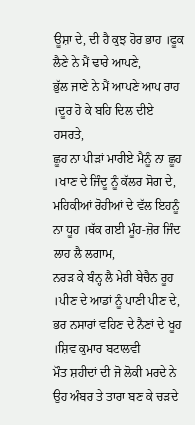ਊਸ਼ਾ ਦੇ, ਦੀ ਹੈ ਕੁਝ ਹੋਰ ਭਾਹ ।ਫੂਕ ਲੈਣੇ ਨੇ ਮੈਂ ਢਾਰੇ ਆਪਣੇ,
ਭੁੱਲ ਜਾਣੇ ਨੇ ਮੈਂ ਆਪਣੇ ਆਪ ਰਾਹ ।ਦੂਰ ਹੋ ਕੇ ਬਹਿ ਦਿਲ ਦੀਏ ਹਸਰਤੇ,
ਛੂਹ ਨਾ ਪੀੜਾਂ ਮਾਰੀਏ ਮੈਨੂੰ ਨਾ ਛੂਹ ।ਖਾਣ ਦੇ ਜਿੰਦੂ ਨੂੰ ਕੱਲਰ ਸੋਗ ਦੇ,
ਮਹਿਕੀਆਂ ਰੋਹੀਆਂ ਦੇ ਵੱਲ ਇਹਨੂੰ ਨਾ ਧੂਹ ।ਥੱਕ ਗਈ ਮੂੰਹ-ਜ਼ੋਰ ਜਿੰਦ ਲਾਹ ਲੈ ਲਗਾਮ,
ਨਰੜ ਕੇ ਬੰਨ੍ਹ ਲੈ ਮੇਰੀ ਬੇਚੈਨ ਰੂਹ ।ਪੀਣ ਦੇ ਆਡਾਂ ਨੂੰ ਪਾਣੀ ਪੀਣ ਦੇ,
ਭਰ ਨਸਾਰਾਂ ਵਹਿਣ ਦੇ ਨੈਣਾਂ ਦੇ ਖੂਹ ।ਸ਼ਿਵ ਕੁਮਾਰ ਬਟਾਲਵੀ
ਮੌਤ ਸ਼ਹੀਦਾਂ ਦੀ ਜੋ ਲੋਕੀ ਮਰਦੇ ਨੇ
ਉਹ ਅੰਬਰ ਤੇ ਤਾਰਾ ਬਣ ਕੇ ਚੜਦੇ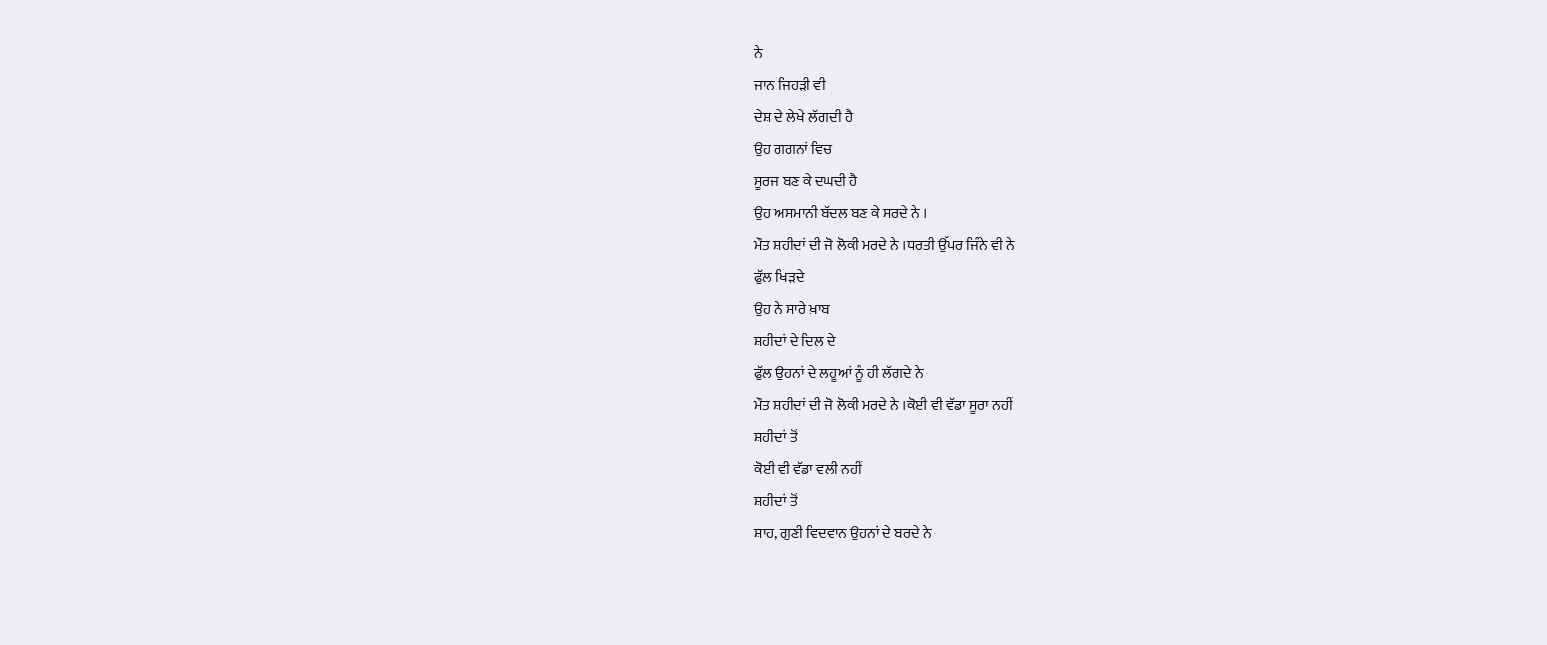ਨੇ
ਜਾਨ ਜਿਹੜੀ ਵੀ
ਦੇਸ਼ ਦੇ ਲੇਖੇ ਲੱਗਦੀ ਹੈ
ਉਹ ਗਗਨਾਂ ਵਿਚ
ਸੂਰਜ ਬਣ ਕੇ ਦਘਦੀ ਹੈ
ਉਹ ਅਸਮਾਨੀ ਬੱਦਲ ਬਣ ਕੇ ਸਰਦੇ ਨੇ ।
ਮੌਤ ਸ਼ਹੀਦਾਂ ਦੀ ਜੋ ਲੋਕੀ ਮਰਦੇ ਨੇ ।ਧਰਤੀ ਉੱਪਰ ਜਿੰਨੇ ਵੀ ਨੇ
ਫੁੱਲ ਖਿੜਦੇ
ਉਹ ਨੇ ਸਾਰੇ ਖ਼ਾਬ
ਸ਼ਹੀਦਾਂ ਦੇ ਦਿਲ ਦੇ
ਫੁੱਲ ਉਹਨਾਂ ਦੇ ਲਹੂਆਂ ਨੂੰ ਹੀ ਲੱਗਦੇ ਨੇ
ਮੌਤ ਸ਼ਹੀਦਾਂ ਦੀ ਜੋ ਲੋਕੀ ਮਰਦੇ ਨੇ ।ਕੋਈ ਵੀ ਵੱਡਾ ਸੂਰਾ ਨਹੀਂ
ਸ਼ਹੀਦਾਂ ਤੋਂ
ਕੋਈ ਵੀ ਵੱਡਾ ਵਲੀ ਨਹੀਂ
ਸ਼ਹੀਦਾਂ ਤੋਂ
ਸ਼ਾਹ, ਗੁਣੀ ਵਿਦਵਾਨ ਉਹਨਾਂ ਦੇ ਬਰਦੇ ਨੇ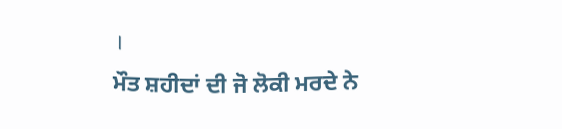।
ਮੌਤ ਸ਼ਹੀਦਾਂ ਦੀ ਜੋ ਲੋਕੀ ਮਰਦੇ ਨੇ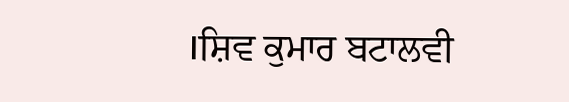।ਸ਼ਿਵ ਕੁਮਾਰ ਬਟਾਲਵੀ